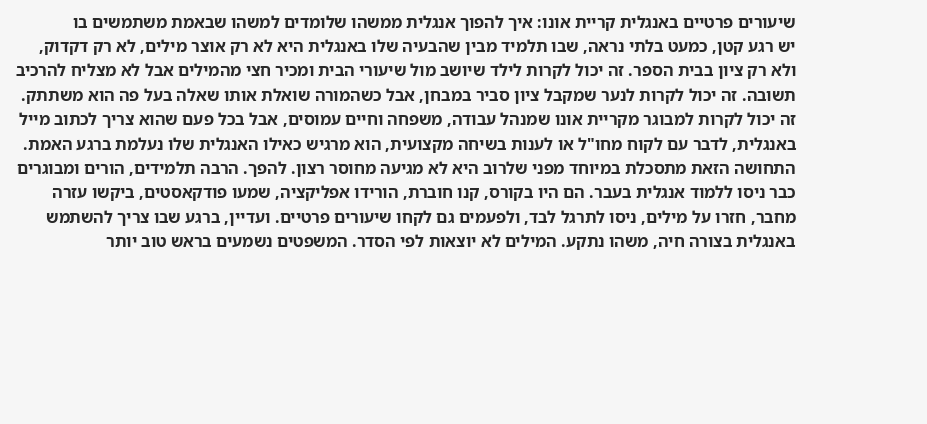שיעורים פרטיים באנגלית קריית אונו: איך להפוך אנגלית ממשהו שלומדים למשהו שבאמת משתמשים בו
יש רגע קטן, כמעט בלתי נראה, שבו תלמיד מבין שהבעיה שלו באנגלית היא לא רק אוצר מילים, לא רק דקדוק, ולא רק ציון בבית הספר. זה יכול לקרות לילד שיושב מול שיעורי הבית ומכיר חצי מהמילים אבל לא מצליח להרכיב תשובה. זה יכול לקרות לנער שמקבל ציון סביר במבחן, אבל כשהמורה שואלת אותו שאלה בעל פה הוא משתתק. זה יכול לקרות למבוגר מקריית אונו שמנהל עבודה, משפחה וחיים עמוסים, אבל בכל פעם שהוא צריך לכתוב מייל באנגלית, לדבר עם לקוח מחו"ל או לענות בשיחה מקצועית, הוא מרגיש כאילו האנגלית שלו נעלמת ברגע האמת.
התחושה הזאת מתסכלת במיוחד מפני שלרוב היא לא מגיעה מחוסר רצון. להפך. הרבה תלמידים, הורים ומבוגרים כבר ניסו ללמוד אנגלית בעבר. הם היו בקורס, קנו חוברת, הורידו אפליקציה, שמעו פודקאסטים, ביקשו עזרה מחבר, חזרו על מילים, ניסו לתרגל לבד, ולפעמים גם לקחו שיעורים פרטיים. ועדיין, ברגע שבו צריך להשתמש באנגלית בצורה חיה, משהו נתקע. המילים לא יוצאות לפי הסדר. המשפטים נשמעים בראש טוב יותר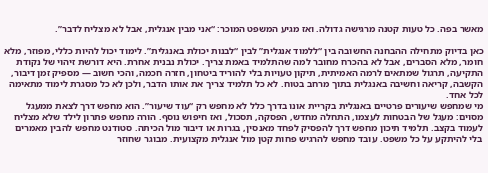מאשר בפה. כל טעות קטנה מרגישה גדולה. ואז מגיע המשפט המוכר: “אני מבין אנגלית, אבל לא מצליח לדבר”.

כאן בדיוק מתחילה ההבחנה החשובה בין “ללמוד אנגלית” לבין “לבנות יכולת באנגלית”. לימוד יכול להיות כללי, מפוזר, מלא חומר, מלא הסברים, אבל לא בהכרח מחובר למה שהתלמיד באמת צריך. יכולת נבנית אחרת. היא דורשת זיהוי של נקודת התקיעה, תרגול שמתאים לרמה האמיתית, תיקון טעויות בלי להוריד ביטחון, חזרה חכמה, והכי חשוב — מספיק זמן דיבור, הקשבה, קריאה וחשיבה באנגלית בתוך מרחב בטוח. לא כל תלמיד צריך את אותו הדבר, ולכן לא כל מסגרת לימוד מתאימה לכל אחד.
מי שמחפש שיעורים פרטיים באנגלית בקריית אונו בדרך כלל לא מחפש רק “עוד שיעור”. הוא מחפש דרך לצאת ממעגל מסוים: מעגל של הבטחות לעצמו, התחלה מחדש, הפסקה, תסכול, ואז חיפוש נוסף. הורה מחפש פתרון לילד שלא מצליח לעמוד בקצב. תלמיד תיכון מחפש דרך להפסיק לפחד מאנסין, בגרות או דיבור מול הכיתה. סטודנט מחפש להבין מאמרים בלי להיתקע על כל משפט. עובד מחפש להרגיש פחות קטן מול אנגלית מקצועית. מבוגר שחוזר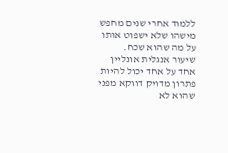ללמוד אחרי שנים מחפש מישהו שלא ישפוט אותו על מה שהוא שכח.
שיעור אנגלית אונליין אחד על אחד יכול להיות פתרון מדויק דווקא מפני שהוא לא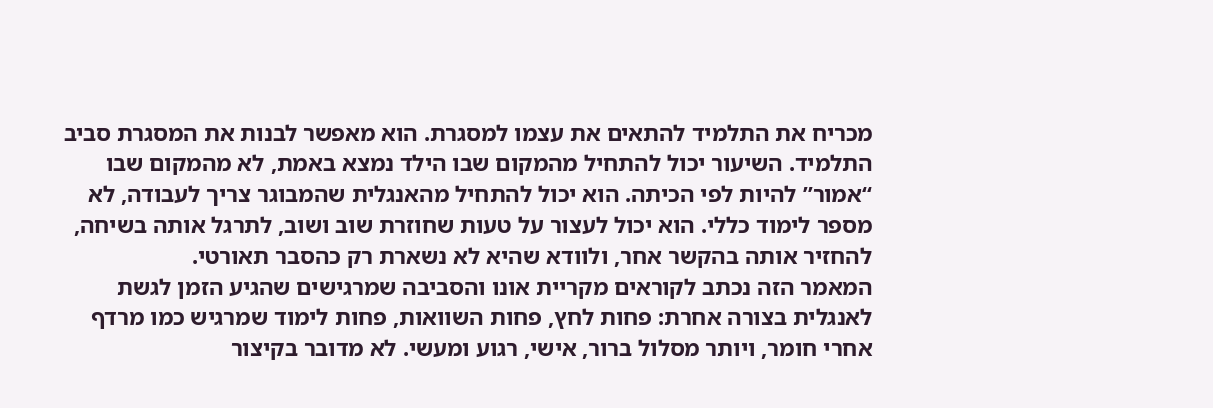מכריח את התלמיד להתאים את עצמו למסגרת. הוא מאפשר לבנות את המסגרת סביב התלמיד. השיעור יכול להתחיל מהמקום שבו הילד נמצא באמת, לא מהמקום שבו “אמור” להיות לפי הכיתה. הוא יכול להתחיל מהאנגלית שהמבוגר צריך לעבודה, לא מספר לימוד כללי. הוא יכול לעצור על טעות שחוזרת שוב ושוב, לתרגל אותה בשיחה, להחזיר אותה בהקשר אחר, ולוודא שהיא לא נשארת רק כהסבר תאורטי.
המאמר הזה נכתב לקוראים מקריית אונו והסביבה שמרגישים שהגיע הזמן לגשת לאנגלית בצורה אחרת: פחות לחץ, פחות השוואות, פחות לימוד שמרגיש כמו מרדף אחרי חומר, ויותר מסלול ברור, אישי, רגוע ומעשי. לא מדובר בקיצור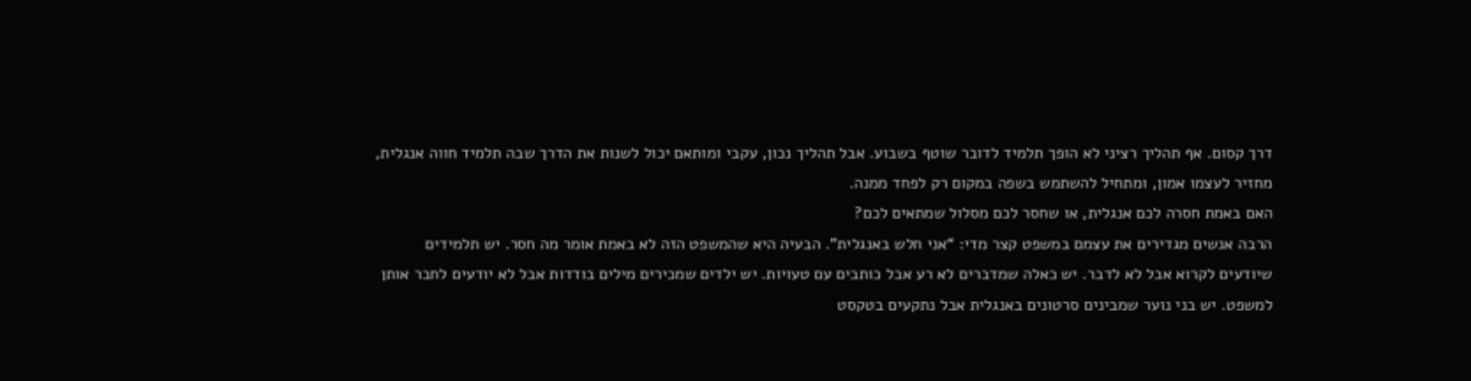דרך קסום. אף תהליך רציני לא הופך תלמיד לדובר שוטף בשבוע. אבל תהליך נכון, עקבי ומותאם יכול לשנות את הדרך שבה תלמיד חווה אנגלית, מחזיר לעצמו אמון, ומתחיל להשתמש בשפה במקום רק לפחד ממנה.
האם באמת חסרה לכם אנגלית, או שחסר לכם מסלול שמתאים לכם?
הרבה אנשים מגדירים את עצמם במשפט קצר מדי: “אני חלש באנגלית”. הבעיה היא שהמשפט הזה לא באמת אומר מה חסר. יש תלמידים שיודעים לקרוא אבל לא לדבר. יש כאלה שמדברים לא רע אבל כותבים עם טעויות. יש ילדים שמכירים מילים בודדות אבל לא יודעים לחבר אותן למשפט. יש בני נוער שמבינים סרטונים באנגלית אבל נתקעים בטקסט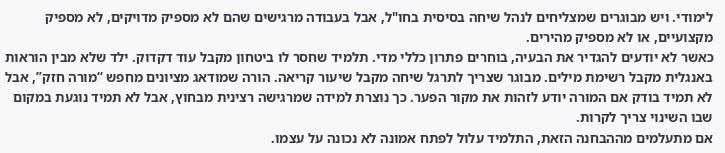לימודי. ויש מבוגרים שמצליחים לנהל שיחה בסיסית בחו"ל, אבל בעבודה מרגישים שהם לא מספיק מדויקים, לא מספיק מקצועיים, או לא מספיק מהירים.
כאשר לא יודעים להגדיר את הבעיה, בוחרים פתרון כללי מדי. תלמיד שחסר לו ביטחון מקבל עוד דקדוק. ילד שלא מבין הוראות באנגלית מקבל רשימת מילים. מבוגר שצריך לתרגל שיחה מקבל שיעור קריאה. הורה שמודאג מציונים מחפש “מורה חזק”, אבל לא תמיד בודק אם המורה יודע לזהות את מקור הפער. כך נוצרת למידה שמרגישה רצינית מבחוץ, אבל לא תמיד נוגעת במקום שבו השינוי צריך לקרות.
אם מתעלמים מההבחנה הזאת, התלמיד עלול לפתח אמונה לא נכונה על עצמו.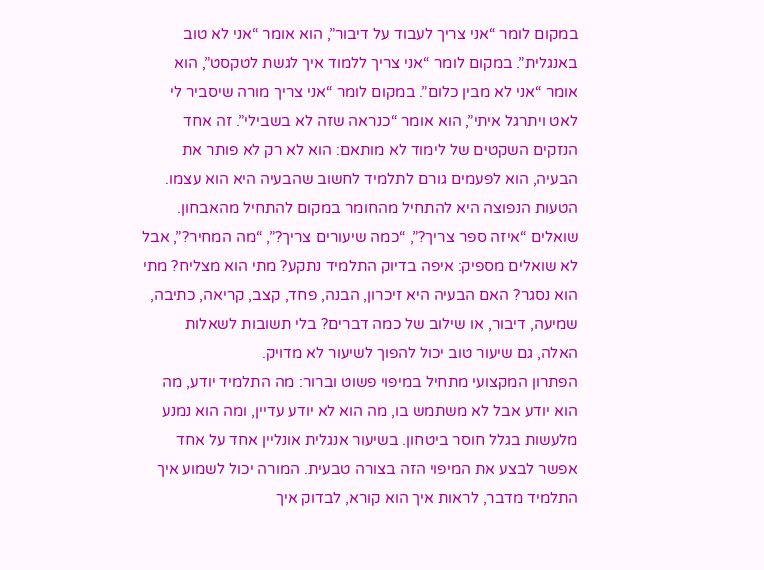במקום לומר “אני צריך לעבוד על דיבור”, הוא אומר “אני לא טוב באנגלית”. במקום לומר “אני צריך ללמוד איך לגשת לטקסט”, הוא אומר “אני לא מבין כלום”. במקום לומר “אני צריך מורה שיסביר לי לאט ויתרגל איתי”, הוא אומר “כנראה שזה לא בשבילי”. זה אחד הנזקים השקטים של לימוד לא מותאם: הוא לא רק לא פותר את הבעיה, הוא לפעמים גורם לתלמיד לחשוב שהבעיה היא הוא עצמו.
הטעות הנפוצה היא להתחיל מהחומר במקום להתחיל מהאבחון. שואלים “איזה ספר צריך?”, “כמה שיעורים צריך?”, “מה המחיר?”, אבל לא שואלים מספיק: איפה בדיוק התלמיד נתקע? מתי הוא מצליח? מתי הוא נסגר? האם הבעיה היא זיכרון, הבנה, פחד, קצב, קריאה, כתיבה, שמיעה, דיבור, או שילוב של כמה דברים? בלי תשובות לשאלות האלה, גם שיעור טוב יכול להפוך לשיעור לא מדויק.
הפתרון המקצועי מתחיל במיפוי פשוט וברור: מה התלמיד יודע, מה הוא יודע אבל לא משתמש בו, מה הוא לא יודע עדיין, ומה הוא נמנע מלעשות בגלל חוסר ביטחון. בשיעור אנגלית אונליין אחד על אחד אפשר לבצע את המיפוי הזה בצורה טבעית. המורה יכול לשמוע איך התלמיד מדבר, לראות איך הוא קורא, לבדוק איך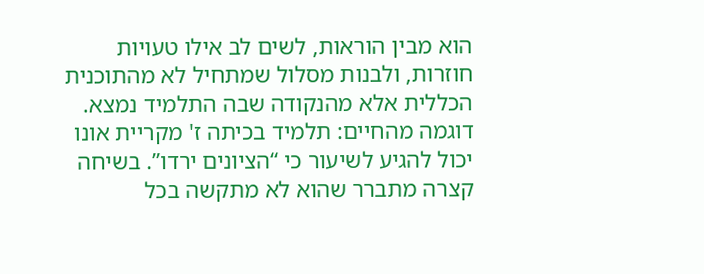הוא מבין הוראות, לשים לב אילו טעויות חוזרות, ולבנות מסלול שמתחיל לא מהתוכנית הכללית אלא מהנקודה שבה התלמיד נמצא.
דוגמה מהחיים: תלמיד בכיתה ז' מקריית אונו יכול להגיע לשיעור כי “הציונים ירדו”. בשיחה קצרה מתברר שהוא לא מתקשה בכל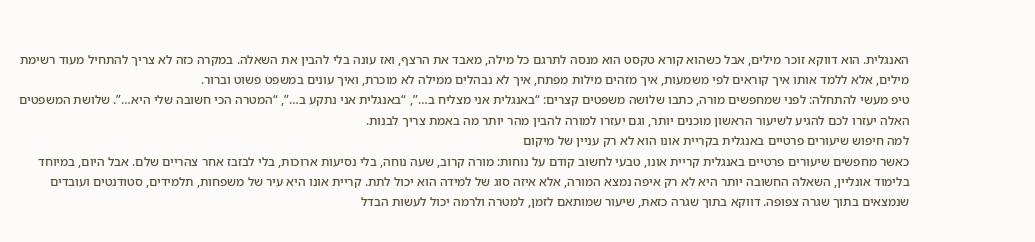האנגלית. הוא דווקא זוכר מילים, אבל כשהוא קורא טקסט הוא מנסה לתרגם כל מילה, מאבד את הרצף, ואז עונה בלי להבין את השאלה. במקרה כזה לא צריך להתחיל מעוד רשימת מילים, אלא ללמד אותו איך קוראים לפי משמעות, איך מזהים מילות מפתח, איך לא נבהלים ממילה לא מוכרת, ואיך עונים במשפט פשוט וברור.
טיפ מעשי להתחלה: לפני שמחפשים מורה, כתבו שלושה משפטים קצרים: “באנגלית אני מצליח ב…”, “באנגלית אני נתקע ב…”, “המטרה הכי חשובה שלי היא…”. שלושת המשפטים האלה יעזרו לכם להגיע לשיעור הראשון מוכנים יותר, וגם יעזרו למורה להבין מהר יותר מה באמת צריך לבנות.
למה חיפוש שיעורים פרטיים באנגלית בקריית אונו הוא לא רק עניין של מיקום
כאשר מחפשים שיעורים פרטיים באנגלית קריית אונו, טבעי לחשוב קודם על נוחות: מורה קרוב, שעה נוחה, בלי נסיעות ארוכות, בלי לבזבז אחר צהריים שלם. אבל היום, במיוחד בלימוד אונליין, השאלה החשובה יותר היא לא רק איפה נמצא המורה, אלא איזה סוג של למידה הוא יכול לתת. קריית אונו היא עיר של משפחות, תלמידים, סטודנטים ועובדים שנמצאים בתוך שגרה צפופה. דווקא בתוך שגרה כזאת, שיעור שמותאם לזמן, למטרה ולרמה יכול לעשות הבדל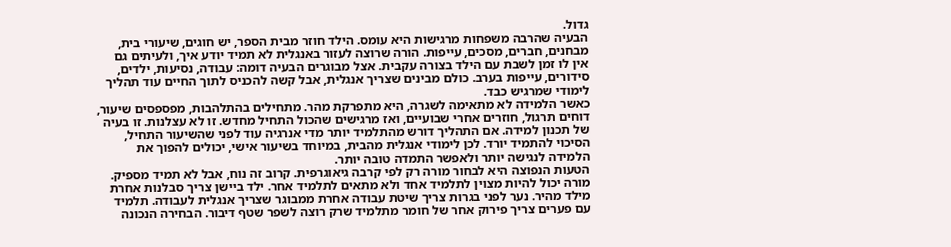גדול.
הבעיה שהרבה משפחות מרגישות היא עומס. הילד חוזר מבית הספר, יש חוגים, שיעורי בית, מבחנים, חברים, מסכים, עייפות. הורה שרוצה לעזור באנגלית לא תמיד יודע איך, ולעיתים גם אין לו זמן לשבת עם הילד בצורה עקבית. אצל מבוגרים הבעיה דומה: עבודה, נסיעות, ילדים, סידורים, עייפות בערב. כולם מבינים שצריך אנגלית, אבל קשה להכניס לתוך החיים עוד תהליך לימודי שמרגיש כבד.
כאשר הלמידה לא מתאימה לשגרה, היא מתפרקת מהר. מתחילים בהתלהבות, מפספסים שיעור, דוחים תרגול, חוזרים אחרי שבועיים, ואז מרגישים שהכול התחיל מחדש. זו לא עצלנות. זו בעיה של תכנון למידה. אם התהליך דורש מהתלמיד יותר מדי אנרגיה עוד לפני שהשיעור התחיל, הסיכוי להתמיד יורד. לכן לימודי אנגלית מהבית, במיוחד בשיעור אישי, יכולים להפוך את הלמידה לנגישה יותר ולאפשר התמדה טובה יותר.
הטעות הנפוצה היא לבחור מורה רק לפי קרבה גיאוגרפית. קרוב זה נוח, אבל לא תמיד מספיק. מורה יכול להיות מצוין לתלמיד אחד ולא מתאים לתלמיד אחר. ילד ביישן צריך סבלנות אחרת מילד מהיר. נער לפני בגרות צריך שיטת עבודה אחרת ממבוגר שצריך אנגלית לעבודה. תלמיד עם פערים צריך פירוק אחר של חומר מתלמיד שרק רוצה לשפר שטף דיבור. הבחירה הנכונה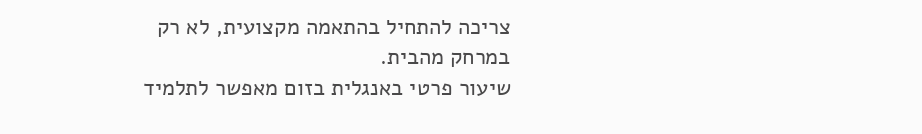צריכה להתחיל בהתאמה מקצועית, לא רק במרחק מהבית.
שיעור פרטי באנגלית בזום מאפשר לתלמיד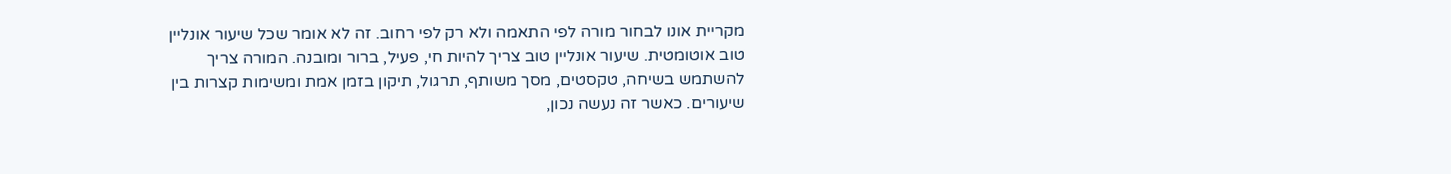מקריית אונו לבחור מורה לפי התאמה ולא רק לפי רחוב. זה לא אומר שכל שיעור אונליין טוב אוטומטית. שיעור אונליין טוב צריך להיות חי, פעיל, ברור ומובנה. המורה צריך להשתמש בשיחה, טקסטים, מסך משותף, תרגול, תיקון בזמן אמת ומשימות קצרות בין שיעורים. כאשר זה נעשה נכון,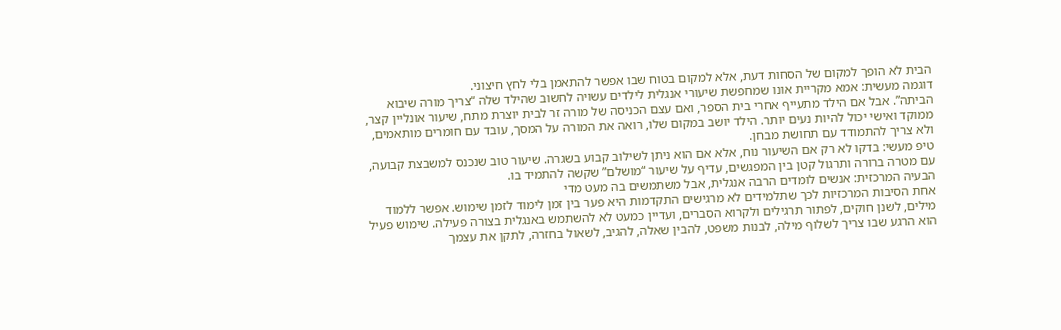הבית לא הופך למקום של הסחות דעת, אלא למקום בטוח שבו אפשר להתאמן בלי לחץ חיצוני.
דוגמה מעשית: אמא מקריית אונו שמחפשת שיעורי אנגלית לילדים עשויה לחשוב שהילד שלה “צריך מורה שיבוא הביתה”. אבל אם הילד מתעייף אחרי בית הספר, ואם עצם הכניסה של מורה זר לבית יוצרת מתח, שיעור אונליין קצר, ממוקד ואישי יכול להיות נעים יותר. הילד יושב במקום שלו, רואה את המורה על המסך, עובד עם חומרים מותאמים, ולא צריך להתמודד עם תחושת מבחן.
טיפ מעשי: בדקו לא רק אם השיעור נוח, אלא אם הוא ניתן לשילוב קבוע בשגרה. שיעור טוב שנכנס למשבצת קבועה, עם מטרה ברורה ותרגול קטן בין המפגשים, עדיף על שיעור “מושלם” שקשה להתמיד בו.
הבעיה המרכזית: אנשים לומדים הרבה אנגלית, אבל משתמשים בה מעט מדי
אחת הסיבות המרכזיות לכך שתלמידים לא מרגישים התקדמות היא פער בין זמן לימוד לזמן שימוש. אפשר ללמוד מילים, לשנן חוקים, לפתור תרגילים ולקרוא הסברים, ועדיין כמעט לא להשתמש באנגלית בצורה פעילה. שימוש פעיל הוא הרגע שבו צריך לשלוף מילה, לבנות משפט, להבין שאלה, להגיב, לשאול בחזרה, לתקן את עצמך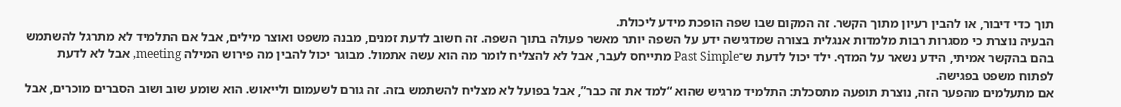תוך כדי דיבור, או להבין רעיון מתוך הקשר. זה המקום שבו שפה הופכת מידע ליכולת.
הבעיה נוצרת כי מסגרות רבות מלמדות אנגלית בצורה שמדגישה ידע על השפה יותר מאשר פעולה בתוך השפה. זה חשוב לדעת זמנים, מבנה משפט ואוצר מילים, אבל אם התלמיד לא מתרגל להשתמש בהם בהקשר אמיתי, הידע נשאר על המדף. ילד יכול לדעת ש־Past Simple מתייחס לעבר, אבל לא להצליח לומר מה הוא עשה אתמול. מבוגר יכול להבין מה פירוש המילה meeting, אבל לא לדעת לפתוח משפט בפגישה.
אם מתעלמים מהפער הזה, נוצרת תופעה מתסכלת: התלמיד מרגיש שהוא “למד את זה כבר”, אבל בפועל לא מצליח להשתמש בזה. זה גורם לשעמום ולייאוש. הוא שומע שוב ושוב הסברים מוכרים, אבל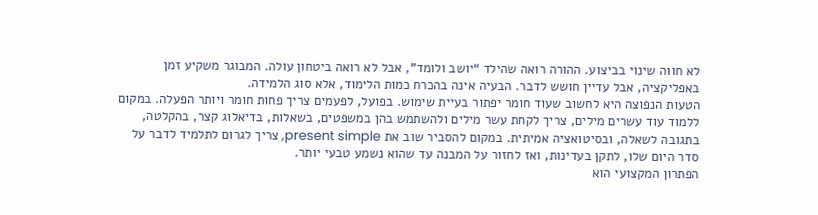לא חווה שינוי בביצוע. ההורה רואה שהילד “יושב ולומד”, אבל לא רואה ביטחון עולה. המבוגר משקיע זמן באפליקציה, אבל עדיין חושש לדבר. הבעיה אינה בהכרח כמות הלימוד, אלא סוג הלמידה.
הטעות הנפוצה היא לחשוב שעוד חומר יפתור בעיית שימוש. בפועל, לפעמים צריך פחות חומר ויותר הפעלה. במקום ללמוד עוד עשרים מילים, צריך לקחת עשר מילים ולהשתמש בהן במשפטים, בשאלות, בדיאלוג קצר, בהקלטה, בתגובה לשאלה, ובסיטואציה אמיתית. במקום להסביר שוב את present simple, צריך לגרום לתלמיד לדבר על סדר היום שלו, לתקן בעדינות, ואז לחזור על המבנה עד שהוא נשמע טבעי יותר.
הפתרון המקצועי הוא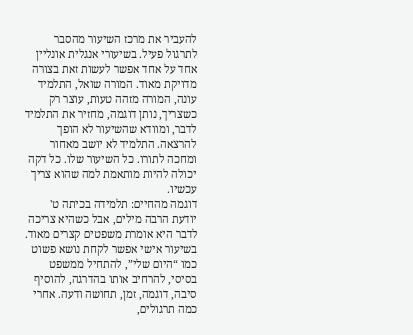להעביר את מרכז השיעור מהסבר לתרגול פעיל. בשיעורי אנגלית אונליין אחד על אחד אפשר לעשות זאת בצורה מדויקת מאוד. המורה שואל, התלמיד עונה, המורה מזהה טעות, עוצר רק כשצריך, נותן דוגמה, מחזיר את התלמיד לדבר, ומוודא שהשיעור לא הופך להרצאה. התלמיד לא יושב מאחור ומחכה לתורו. כל השיעור שלו. כל דקה יכולה להיות מותאמת למה שהוא צריך עכשיו.
דוגמה מהחיים: תלמידה בכיתה ט' יודעת הרבה מילים, אבל כשהיא צריכה לדבר היא אומרת משפטים קצרים מאוד. בשיעור אישי אפשר לקחת נושא פשוט כמו “היום שלי”, להתחיל ממשפט בסיסי, להרחיב אותו בהדרגה, להוסיף סיבה, דוגמה, זמן, תחושה ודעה. אחרי כמה תרגולים,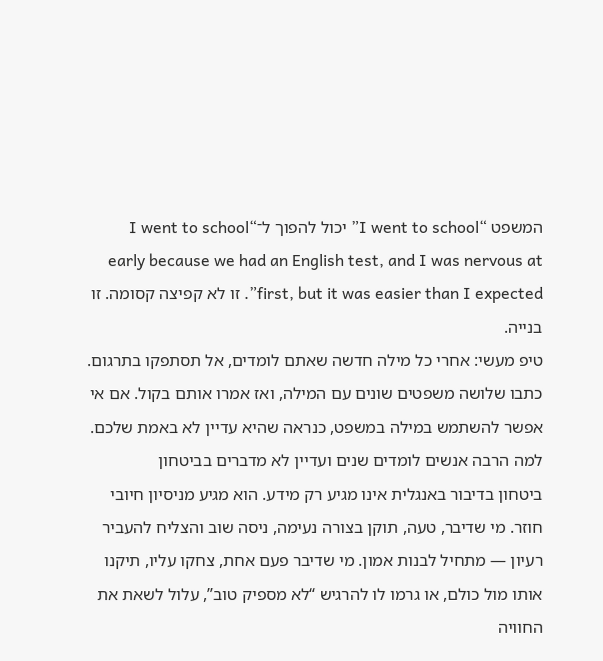המשפט “I went to school” יכול להפוך ל־“I went to school early because we had an English test, and I was nervous at first, but it was easier than I expected”. זו לא קפיצה קסומה. זו בנייה.
טיפ מעשי: אחרי כל מילה חדשה שאתם לומדים, אל תסתפקו בתרגום. כתבו שלושה משפטים שונים עם המילה, ואז אמרו אותם בקול. אם אי אפשר להשתמש במילה במשפט, כנראה שהיא עדיין לא באמת שלכם.
למה הרבה אנשים לומדים שנים ועדיין לא מדברים בביטחון
ביטחון בדיבור באנגלית אינו מגיע רק מידע. הוא מגיע מניסיון חיובי חוזר. מי שדיבר, טעה, תוקן בצורה נעימה, ניסה שוב והצליח להעביר רעיון — מתחיל לבנות אמון. מי שדיבר פעם אחת, צחקו עליו, תיקנו אותו מול כולם, או גרמו לו להרגיש “לא מספיק טוב”, עלול לשאת את החוויה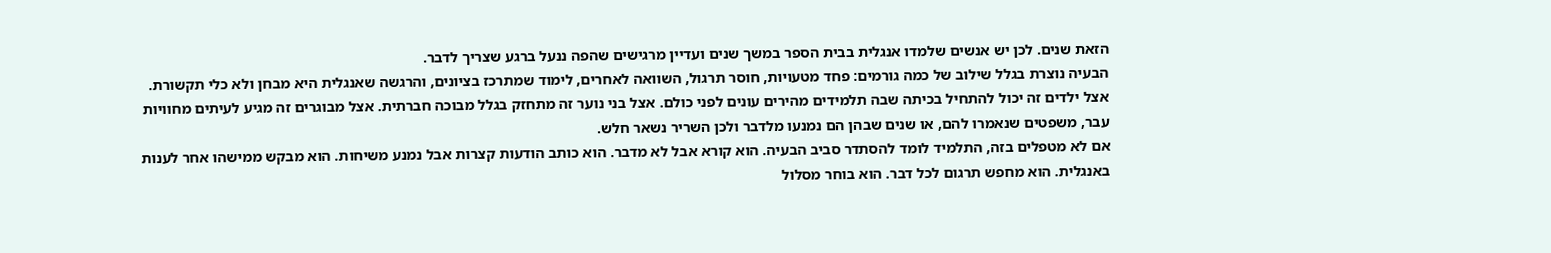הזאת שנים. לכן יש אנשים שלמדו אנגלית בבית הספר במשך שנים ועדיין מרגישים שהפה ננעל ברגע שצריך לדבר.
הבעיה נוצרת בגלל שילוב של כמה גורמים: פחד מטעויות, חוסר תרגול, השוואה לאחרים, לימוד שמתרכז בציונים, והרגשה שאנגלית היא מבחן ולא כלי תקשורת. אצל ילדים זה יכול להתחיל בכיתה שבה תלמידים מהירים עונים לפני כולם. אצל בני נוער זה מתחזק בגלל מבוכה חברתית. אצל מבוגרים זה מגיע לעיתים מחוויות עבר, משפטים שנאמרו להם, או שנים שבהן הם נמנעו מלדבר ולכן השריר נשאר חלש.
אם לא מטפלים בזה, התלמיד לומד להסתדר סביב הבעיה. הוא קורא אבל לא מדבר. הוא כותב הודעות קצרות אבל נמנע משיחות. הוא מבקש ממישהו אחר לענות באנגלית. הוא מחפש תרגום לכל דבר. הוא בוחר מסלול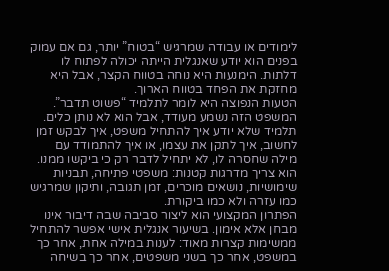לימודים או עבודה שמרגיש “בטוח” יותר, גם אם עמוק בפנים הוא יודע שאנגלית הייתה יכולה לפתוח לו דלתות. הימנעות היא נוחה בטווח הקצר, אבל היא מחזקת את הפחד בטווח הארוך.
הטעות הנפוצה היא לומר לתלמיד “פשוט תדבר”. המשפט הזה נשמע מעודד, אבל הוא לא נותן כלים. תלמיד שלא יודע איך להתחיל משפט, איך לבקש זמן לחשוב, איך לתקן את עצמו, או איך להתמודד עם מילה שחסרה לו, לא יתחיל לדבר רק כי ביקשו ממנו. הוא צריך מדרגות קטנות: משפטי פתיחה, תבניות שימושיות, נושאים מוכרים, זמן תגובה, ותיקון שמרגיש כמו עזרה ולא כמו ביקורת.
הפתרון המקצועי הוא ליצור סביבה שבה דיבור אינו מבחן אלא אימון. בשיעור אנגלית אישי אפשר להתחיל ממשימות קצרות מאוד: לענות במילה אחת, אחר כך במשפט, אחר כך בשני משפטים, אחר כך בשיחה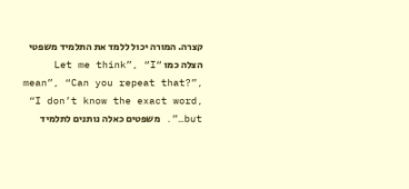קצרה. המורה יכול ללמד את התלמיד משפטי הצלה כמו “Let me think”, “I mean”, “Can you repeat that?”, “I don’t know the exact word, but…”. משפטים כאלה נותנים לתלמיד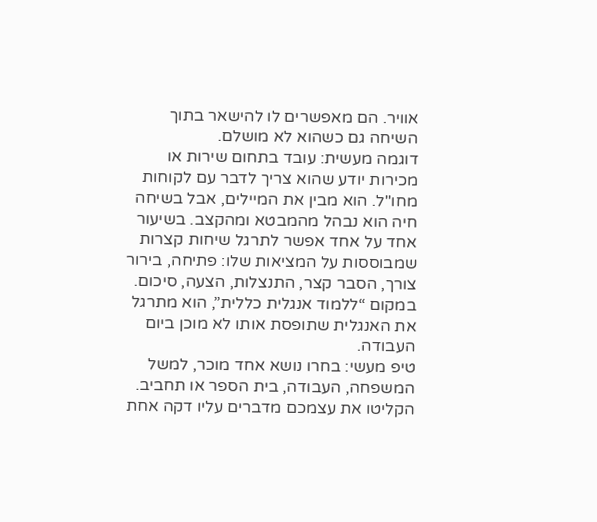אוויר. הם מאפשרים לו להישאר בתוך השיחה גם כשהוא לא מושלם.
דוגמה מעשית: עובד בתחום שירות או מכירות יודע שהוא צריך לדבר עם לקוחות מחו"ל. הוא מבין את המיילים, אבל בשיחה חיה הוא נבהל מהמבטא ומהקצב. בשיעור אחד על אחד אפשר לתרגל שיחות קצרות שמבוססות על המציאות שלו: פתיחה, בירור צורך, הסבר קצר, התנצלות, הצעה, סיכום. במקום “ללמוד אנגלית כללית”, הוא מתרגל את האנגלית שתופסת אותו לא מוכן ביום העבודה.
טיפ מעשי: בחרו נושא אחד מוכר, למשל המשפחה, העבודה, בית הספר או תחביב. הקליטו את עצמכם מדברים עליו דקה אחת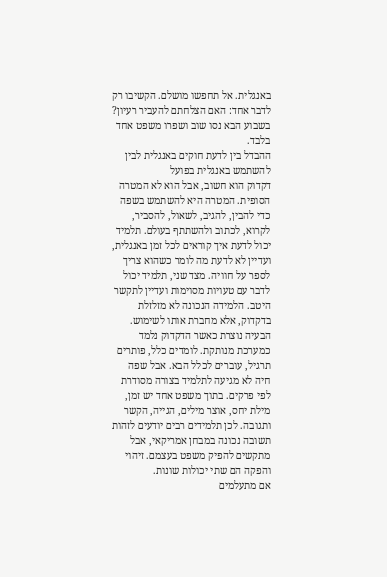באנגלית. אל תחפשו מושלם. הקשיבו רק לדבר אחד: האם הצלחתם להעביר רעיון? בשבוע הבא נסו שוב ושפרו משפט אחד בלבד.
ההבדל בין לדעת חוקים באנגלית לבין להשתמש באנגלית בפועל
דקדוק הוא חשוב, אבל הוא לא המטרה הסופית. המטרה היא להשתמש בשפה כדי להבין, להגיב, לשאול, להסביר, לקרוא, לכתוב ולהשתתף בעולם. תלמיד יכול לדעת איך קוראים לכל זמן באנגלית, ועדיין לא לדעת מה לומר כשהוא צריך לספר על חוויה. מצד שני, תלמיד יכול לדבר עם טעויות מסוימות ועדיין לתקשר היטב. הלמידה הנכונה לא מזלזלת בדקדוק, אלא מחברת אותו לשימוש.
הבעיה נוצרת כאשר הדקדוק נלמד כמערכת מנותקת. לומדים כלל, פותרים תרגיל, עוברים לכלל הבא. אבל שפה חיה לא מגיעה לתלמיד בצורה מסודרת לפי פרקים. בתוך משפט אחד יש זמן, מילת יחס, אוצר מילים, הגייה, הקשר ותגובה. לכן תלמידים רבים יודעים לזהות תשובה נכונה במבחן אמריקאי, אבל מתקשים להפיק משפט בעצמם. זיהוי והפקה הם שתי יכולות שונות.
אם מתעלמים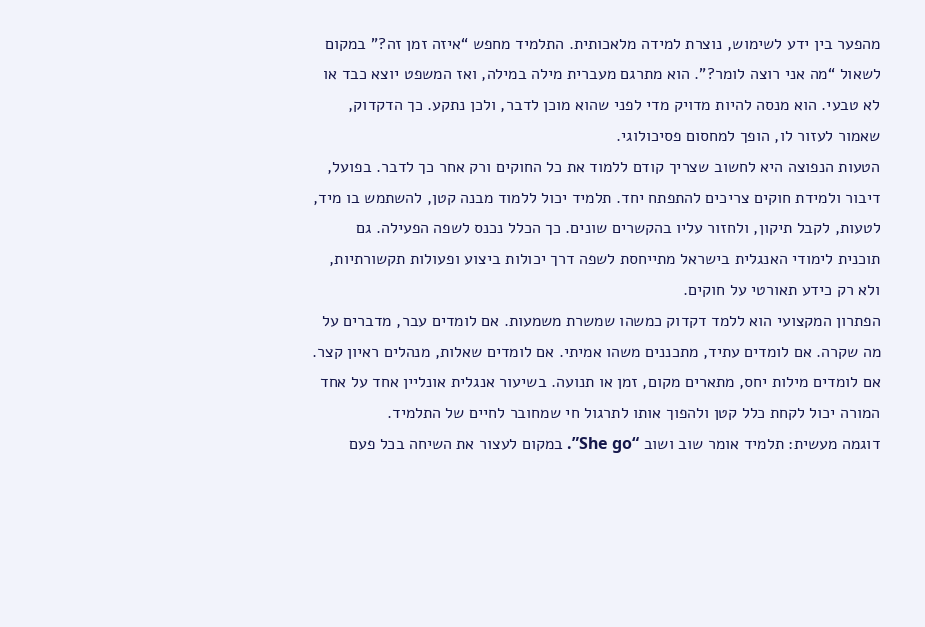מהפער בין ידע לשימוש, נוצרת למידה מלאכותית. התלמיד מחפש “איזה זמן זה?” במקום לשאול “מה אני רוצה לומר?”. הוא מתרגם מעברית מילה במילה, ואז המשפט יוצא כבד או לא טבעי. הוא מנסה להיות מדויק מדי לפני שהוא מוכן לדבר, ולכן נתקע. כך הדקדוק, שאמור לעזור לו, הופך למחסום פסיכולוגי.
הטעות הנפוצה היא לחשוב שצריך קודם ללמוד את כל החוקים ורק אחר כך לדבר. בפועל, דיבור ולמידת חוקים צריכים להתפתח יחד. תלמיד יכול ללמוד מבנה קטן, להשתמש בו מיד, לטעות, לקבל תיקון, ולחזור עליו בהקשרים שונים. כך הכלל נכנס לשפה הפעילה. גם תוכנית לימודי האנגלית בישראל מתייחסת לשפה דרך יכולות ביצוע ופעולות תקשורתיות, ולא רק כידע תאורטי על חוקים.
הפתרון המקצועי הוא ללמד דקדוק כמשהו שמשרת משמעות. אם לומדים עבר, מדברים על מה שקרה. אם לומדים עתיד, מתכננים משהו אמיתי. אם לומדים שאלות, מנהלים ראיון קצר. אם לומדים מילות יחס, מתארים מקום, זמן או תנועה. בשיעור אנגלית אונליין אחד על אחד המורה יכול לקחת כלל קטן ולהפוך אותו לתרגול חי שמחובר לחיים של התלמיד.
דוגמה מעשית: תלמיד אומר שוב ושוב “She go”. במקום לעצור את השיחה בכל פעם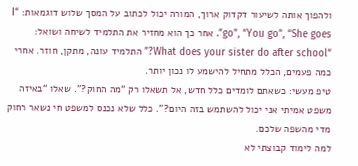ולהפוך אותה לשיעור דקדוק ארוך, המורה יכול לכתוב על המסך שלוש דוגמאות: “I go”, “You go”, “She goes”. אחר כך הוא מחזיר את התלמיד לשיחה ושואל: “What does your sister do after school?” התלמיד עונה, מתקן, חוזר. אחרי כמה פעמים, הכלל מתחיל להישמע לו נכון יותר.
טיפ מעשי: כשאתם לומדים כלל חדש, אל תשאלו רק “מה החוק?”. שאלו “באיזה משפט אמיתי אני יכול להשתמש בזה היום?”. כלל שלא נכנס למשפט חי נשאר רחוק מדי מהשפה שלכם.
למה לימוד קבוצתי לא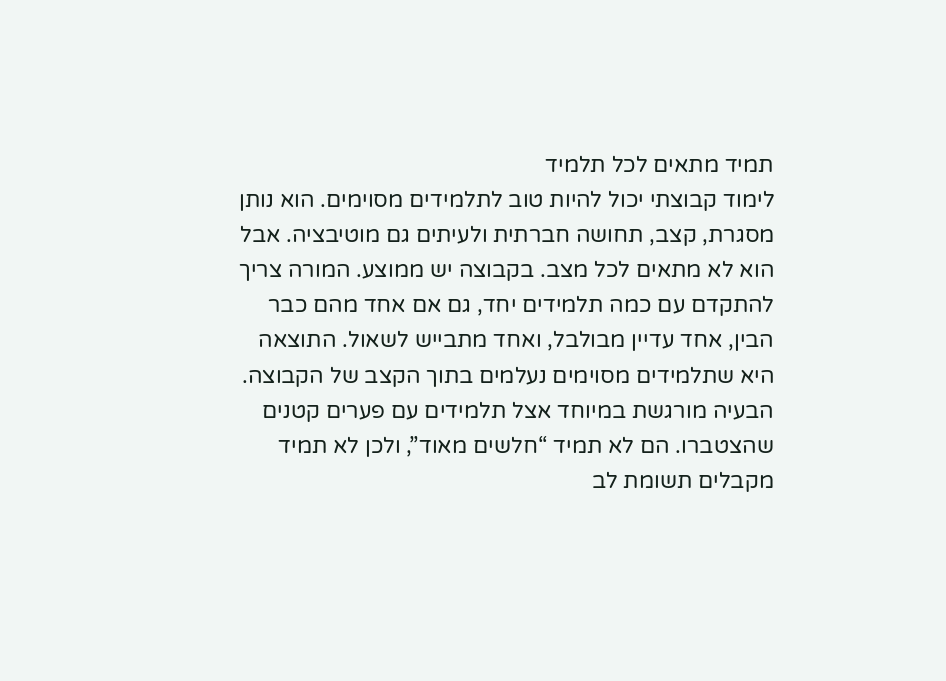תמיד מתאים לכל תלמיד
לימוד קבוצתי יכול להיות טוב לתלמידים מסוימים. הוא נותן מסגרת, קצב, תחושה חברתית ולעיתים גם מוטיבציה. אבל הוא לא מתאים לכל מצב. בקבוצה יש ממוצע. המורה צריך להתקדם עם כמה תלמידים יחד, גם אם אחד מהם כבר הבין, אחד עדיין מבולבל, ואחד מתבייש לשאול. התוצאה היא שתלמידים מסוימים נעלמים בתוך הקצב של הקבוצה.
הבעיה מורגשת במיוחד אצל תלמידים עם פערים קטנים שהצטברו. הם לא תמיד “חלשים מאוד”, ולכן לא תמיד מקבלים תשומת לב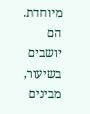מיוחדת. הם יושבים בשיעור, מבינים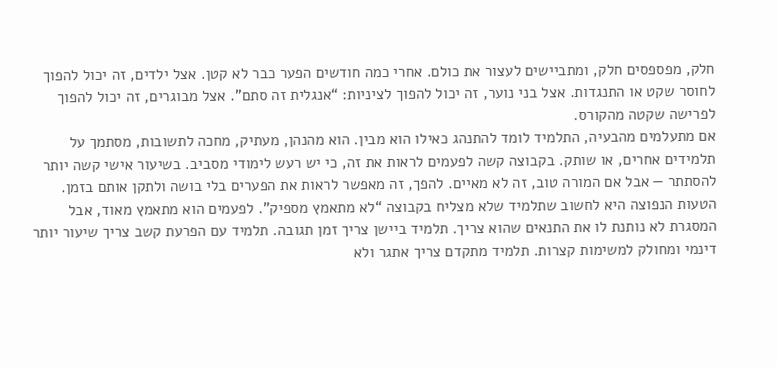חלק, מפספסים חלק, ומתביישים לעצור את כולם. אחרי כמה חודשים הפער כבר לא קטן. אצל ילדים, זה יכול להפוך לחוסר שקט או התנגדות. אצל בני נוער, זה יכול להפוך לציניות: “אנגלית זה סתם”. אצל מבוגרים, זה יכול להפוך לפרישה שקטה מהקורס.
אם מתעלמים מהבעיה, התלמיד לומד להתנהג כאילו הוא מבין. הוא מהנהן, מעתיק, מחכה לתשובות, מסתמך על תלמידים אחרים, או שותק. בקבוצה קשה לפעמים לראות את זה, כי יש רעש לימודי מסביב. בשיעור אישי קשה יותר להסתתר — אבל אם המורה טוב, זה לא מאיים. להפך, זה מאפשר לראות את הפערים בלי בושה ולתקן אותם בזמן.
הטעות הנפוצה היא לחשוב שתלמיד שלא מצליח בקבוצה “לא מתאמץ מספיק”. לפעמים הוא מתאמץ מאוד, אבל המסגרת לא נותנת לו את התנאים שהוא צריך. תלמיד ביישן צריך זמן תגובה. תלמיד עם הפרעת קשב צריך שיעור יותר דינמי ומחולק למשימות קצרות. תלמיד מתקדם צריך אתגר ולא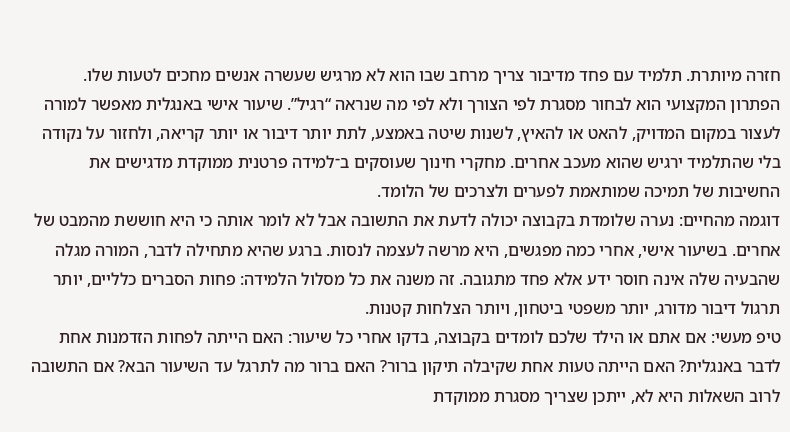חזרה מיותרת. תלמיד עם פחד מדיבור צריך מרחב שבו הוא לא מרגיש שעשרה אנשים מחכים לטעות שלו.
הפתרון המקצועי הוא לבחור מסגרת לפי הצורך ולא לפי מה שנראה “רגיל”. שיעור אישי באנגלית מאפשר למורה לעצור במקום המדויק, להאט או להאיץ, לשנות שיטה באמצע, לתת יותר דיבור או יותר קריאה, ולחזור על נקודה בלי שהתלמיד ירגיש שהוא מעכב אחרים. מחקרי חינוך שעוסקים ב־למידה פרטנית ממוקדת מדגישים את החשיבות של תמיכה שמותאמת לפערים ולצרכים של הלומד.
דוגמה מהחיים: נערה שלומדת בקבוצה יכולה לדעת את התשובה אבל לא לומר אותה כי היא חוששת מהמבט של אחרים. בשיעור אישי, אחרי כמה מפגשים, היא מרשה לעצמה לנסות. ברגע שהיא מתחילה לדבר, המורה מגלה שהבעיה שלה אינה חוסר ידע אלא פחד מתגובה. זה משנה את כל מסלול הלמידה: פחות הסברים כלליים, יותר תרגול דיבור מדורג, יותר משפטי ביטחון, ויותר הצלחות קטנות.
טיפ מעשי: אם אתם או הילד שלכם לומדים בקבוצה, בדקו אחרי כל שיעור: האם הייתה לפחות הזדמנות אחת לדבר באנגלית? האם הייתה טעות אחת שקיבלה תיקון ברור? האם ברור מה לתרגל עד השיעור הבא? אם התשובה לרוב השאלות היא לא, ייתכן שצריך מסגרת ממוקדת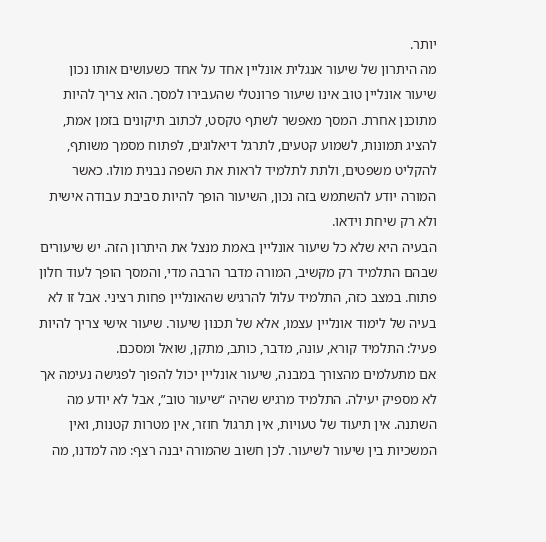יותר.
מה היתרון של שיעור אנגלית אונליין אחד על אחד כשעושים אותו נכון
שיעור אונליין טוב אינו שיעור פרונטלי שהעבירו למסך. הוא צריך להיות מתוכנן אחרת. המסך מאפשר לשתף טקסט, לכתוב תיקונים בזמן אמת, להציג תמונות, לשמוע קטעים, לתרגל דיאלוגים, לפתוח מסמך משותף, להקליט משפטים, ולתת לתלמיד לראות את השפה נבנית מולו. כאשר המורה יודע להשתמש בזה נכון, השיעור הופך להיות סביבת עבודה אישית ולא רק שיחת וידאו.
הבעיה היא שלא כל שיעור אונליין באמת מנצל את היתרון הזה. יש שיעורים שבהם התלמיד רק מקשיב, המורה מדבר הרבה מדי, והמסך הופך לעוד חלון פתוח. במצב כזה, התלמיד עלול להרגיש שהאונליין פחות רציני. אבל זו לא בעיה של לימוד אונליין עצמו, אלא של תכנון שיעור. שיעור אישי צריך להיות פעיל: התלמיד קורא, עונה, מדבר, כותב, מתקן, שואל ומסכם.
אם מתעלמים מהצורך במבנה, שיעור אונליין יכול להפוך לפגישה נעימה אך לא מספיק יעילה. התלמיד מרגיש שהיה “שיעור טוב”, אבל לא יודע מה השתנה. אין תיעוד של טעויות, אין תרגול חוזר, אין מטרות קטנות, ואין המשכיות בין שיעור לשיעור. לכן חשוב שהמורה יבנה רצף: מה למדנו, מה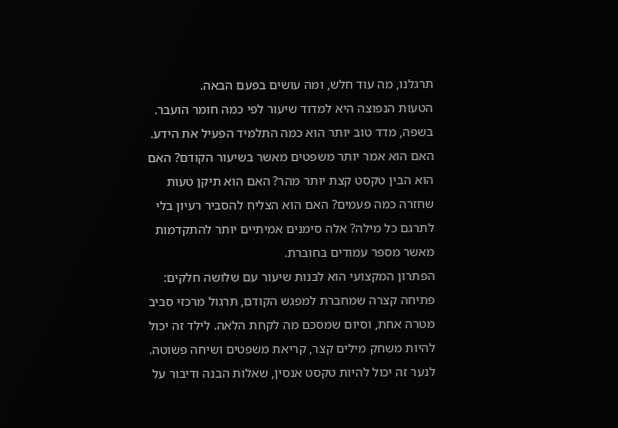תרגלנו, מה עוד חלש, ומה עושים בפעם הבאה.
הטעות הנפוצה היא למדוד שיעור לפי כמה חומר הועבר. בשפה, מדד טוב יותר הוא כמה התלמיד הפעיל את הידע. האם הוא אמר יותר משפטים מאשר בשיעור הקודם? האם הוא הבין טקסט קצת יותר מהר? האם הוא תיקן טעות שחזרה כמה פעמים? האם הוא הצליח להסביר רעיון בלי לתרגם כל מילה? אלה סימנים אמיתיים יותר להתקדמות מאשר מספר עמודים בחוברת.
הפתרון המקצועי הוא לבנות שיעור עם שלושה חלקים: פתיחה קצרה שמחברת למפגש הקודם, תרגול מרכזי סביב מטרה אחת, וסיום שמסכם מה לקחת הלאה. לילד זה יכול להיות משחק מילים קצר, קריאת משפטים ושיחה פשוטה. לנער זה יכול להיות טקסט אנסין, שאלות הבנה ודיבור על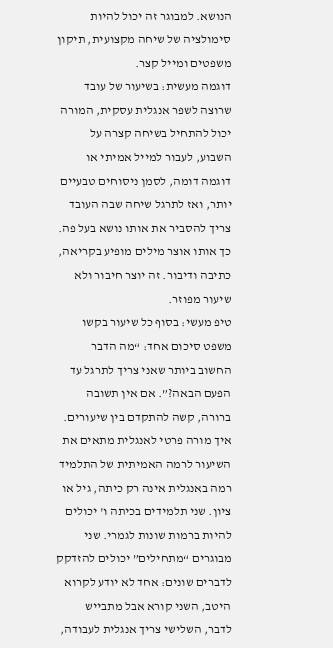הנושא. למבוגר זה יכול להיות סימולציה של שיחה מקצועית, תיקון משפטים ומייל קצר.
דוגמה מעשית: בשיעור של עובד שרוצה לשפר אנגלית עסקית, המורה יכול להתחיל בשיחה קצרה על השבוע, לעבור למייל אמיתי או דוגמה דומה, לסמן ניסוחים טבעיים יותר, ואז לתרגל שיחה שבה העובד צריך להסביר את אותו נושא בעל פה. כך אותו אוצר מילים מופיע בקריאה, כתיבה ודיבור. זה יוצר חיבור ולא שיעור מפוזר.
טיפ מעשי: בסוף כל שיעור בקשו משפט סיכום אחד: “מה הדבר החשוב ביותר שאני צריך לתרגל עד הפעם הבאה?”. אם אין תשובה ברורה, קשה להתקדם בין שיעורים.
איך מורה פרטי לאנגלית מתאים את השיעור לרמה האמיתית של התלמיד
רמה באנגלית אינה רק כיתה, גיל או ציון. שני תלמידים בכיתה ו' יכולים להיות ברמות שונות לגמרי. שני מבוגרים “מתחילים” יכולים להזדקק לדברים שונים: אחד לא יודע לקרוא היטב, השני קורא אבל מתבייש לדבר, השלישי צריך אנגלית לעבודה,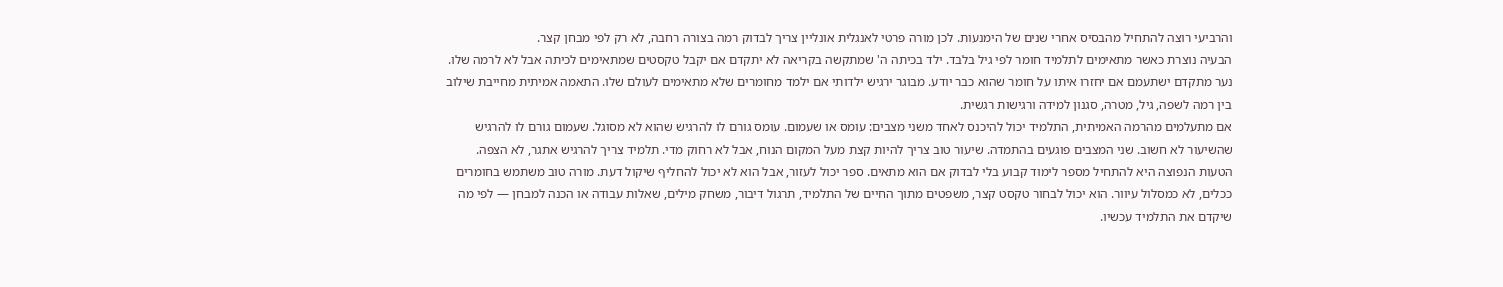והרביעי רוצה להתחיל מהבסיס אחרי שנים של הימנעות. לכן מורה פרטי לאנגלית אונליין צריך לבדוק רמה בצורה רחבה, לא רק לפי מבחן קצר.
הבעיה נוצרת כאשר מתאימים לתלמיד חומר לפי גיל בלבד. ילד בכיתה ה' שמתקשה בקריאה לא יתקדם אם יקבל טקסטים שמתאימים לכיתה אבל לא לרמה שלו. נער מתקדם ישתעמם אם יחזרו איתו על חומר שהוא כבר יודע. מבוגר ירגיש ילדותי אם ילמד מחומרים שלא מתאימים לעולם שלו. התאמה אמיתית מחייבת שילוב בין רמה לשפה, גיל, מטרה, סגנון למידה ורגישות רגשית.
אם מתעלמים מהרמה האמיתית, התלמיד יכול להיכנס לאחד משני מצבים: עומס או שעמום. עומס גורם לו להרגיש שהוא לא מסוגל. שעמום גורם לו להרגיש שהשיעור לא חשוב. שני המצבים פוגעים בהתמדה. שיעור טוב צריך להיות קצת מעל המקום הנוח, אבל לא רחוק מדי. תלמיד צריך להרגיש אתגר, לא הצפה.
הטעות הנפוצה היא להתחיל מספר לימוד קבוע בלי לבדוק אם הוא מתאים. ספר יכול לעזור, אבל הוא לא יכול להחליף שיקול דעת. מורה טוב משתמש בחומרים ככלים, לא כמסלול עיוור. הוא יכול לבחור טקסט קצר, משפטים מתוך החיים של התלמיד, תרגול דיבור, משחק מילים, שאלות עבודה או הכנה למבחן — לפי מה שיקדם את התלמיד עכשיו.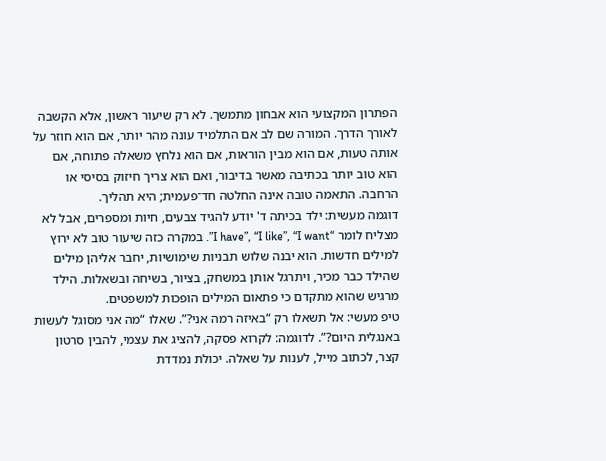הפתרון המקצועי הוא אבחון מתמשך. לא רק שיעור ראשון, אלא הקשבה לאורך הדרך. המורה שם לב אם התלמיד עונה מהר יותר, אם הוא חוזר על אותה טעות, אם הוא מבין הוראות, אם הוא נלחץ משאלה פתוחה, אם הוא טוב יותר בכתיבה מאשר בדיבור, ואם הוא צריך חיזוק בסיסי או הרחבה. התאמה טובה אינה החלטה חד־פעמית; היא תהליך.
דוגמה מעשית: ילד בכיתה ד' יודע להגיד צבעים, חיות ומספרים, אבל לא מצליח לומר “I have”, “I like”, “I want”. במקרה כזה שיעור טוב לא ירוץ למילים חדשות. הוא יבנה שלוש תבניות שימושיות, יחבר אליהן מילים שהילד כבר מכיר, ויתרגל אותן במשחק, בציור, בשיחה ובשאלות. הילד מרגיש שהוא מתקדם כי פתאום המילים הופכות למשפטים.
טיפ מעשי: אל תשאלו רק “באיזה רמה אני?”. שאלו “מה אני מסוגל לעשות באנגלית היום?”. לדוגמה: לקרוא פסקה, להציג את עצמי, להבין סרטון קצר, לכתוב מייל, לענות על שאלה. יכולת נמדדת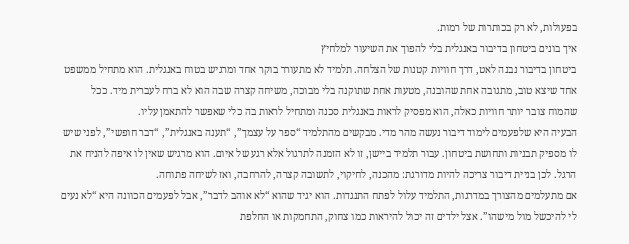בפעולות, לא רק בכותרות של רמות.
איך בונים ביטחון בדיבור באנגלית בלי להפוך את השיעור למלחיץ
ביטחון בדיבור נבנה לאט, דרך חוויות קטנות של הצלחה. תלמיד לא מתעורר בוקר אחד ומרגיש בטוח באנגלית. הוא מתחיל ממשפט אחד שיצא טוב, מתגובה אחת שהובנה, מטעות אחת שתוקנה בלי מבוכה, משיחה קצרה שבה הוא לא ברח לעברית מיד. ככל שהמוח צובר יותר חוויות כאלה, הוא מפסיק לראות באנגלית סכנה ומתחיל לראות בה כלי שאפשר להתאמן עליו.
הבעיה היא שלפעמים לימוד דיבור נעשה מהר מדי. מבקשים מהתלמיד “ספר על עצמך”, “תענה באנגלית”, “דבר חופשי”, לפני שיש לו מספיק תבניות ותחושת ביטחון. עבור תלמיד ביישן, זו לא הזמנה לתרגול אלא רגע של איום. הוא מרגיש שאין לו איפה להניח את הרגל. לכן בניית דיבור צריכה להיות מדורגת: מהכנה, לחיקוי, לתשובה קצרה, להרחבה, ואז לשיחה פתוחה.
אם מתעלמים מהצורך במדרגות, התלמיד עלול לפתח התנגדות. הוא יגיד שהוא “לא אוהב לדבר”, אבל לפעמים הכוונה היא “לא נעים לי להיכשל מול מישהו”. אצל ילדים זה יכול להיראות כמו צחוק, התחמקות או החלפת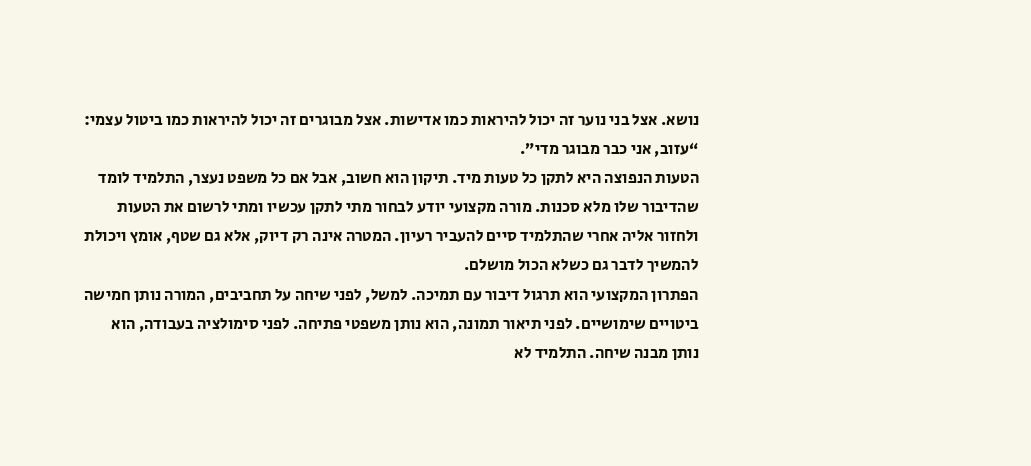נושא. אצל בני נוער זה יכול להיראות כמו אדישות. אצל מבוגרים זה יכול להיראות כמו ביטול עצמי: “עזוב, אני כבר מבוגר מדי”.
הטעות הנפוצה היא לתקן כל טעות מיד. תיקון הוא חשוב, אבל אם כל משפט נעצר, התלמיד לומד שהדיבור שלו מלא סכנות. מורה מקצועי יודע לבחור מתי לתקן עכשיו ומתי לרשום את הטעות ולחזור אליה אחרי שהתלמיד סיים להעביר רעיון. המטרה אינה רק דיוק, אלא גם שטף, אומץ ויכולת להמשיך לדבר גם כשלא הכול מושלם.
הפתרון המקצועי הוא תרגול דיבור עם תמיכה. למשל, לפני שיחה על תחביבים, המורה נותן חמישה ביטויים שימושיים. לפני תיאור תמונה, הוא נותן משפטי פתיחה. לפני סימולציה בעבודה, הוא נותן מבנה שיחה. התלמיד לא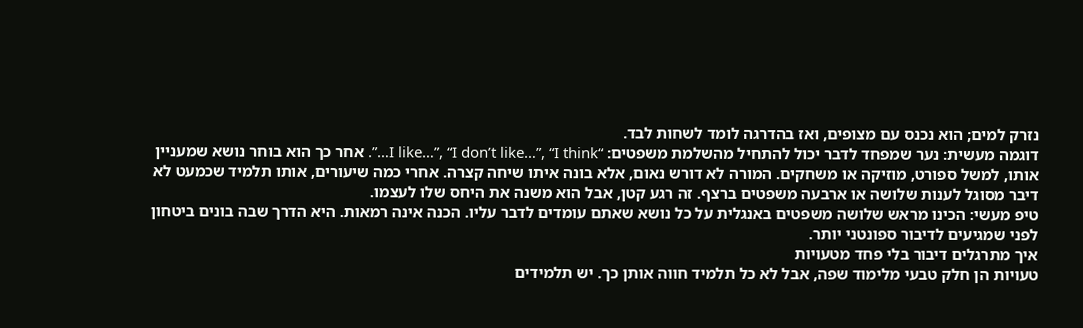נזרק למים; הוא נכנס עם מצופים, ואז בהדרגה לומד לשחות לבד.
דוגמה מעשית: נער שמפחד לדבר יכול להתחיל מהשלמת משפטים: “I like…”, “I don’t like…”, “I think…”. אחר כך הוא בוחר נושא שמעניין אותו, למשל ספורט, מוזיקה או משחקים. המורה לא דורש נאום, אלא בונה איתו שיחה קצרה. אחרי כמה שיעורים, אותו תלמיד שכמעט לא דיבר מסוגל לענות שלושה או ארבעה משפטים ברצף. זה רגע קטן, אבל הוא משנה את היחס שלו לעצמו.
טיפ מעשי: הכינו מראש שלושה משפטים באנגלית על כל נושא שאתם עומדים לדבר עליו. הכנה אינה רמאות. היא הדרך שבה בונים ביטחון לפני שמגיעים לדיבור ספונטני יותר.
איך מתרגלים דיבור בלי פחד מטעויות
טעויות הן חלק טבעי מלימוד שפה, אבל לא כל תלמיד חווה אותן כך. יש תלמידים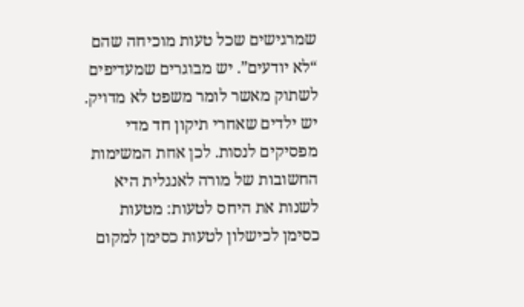שמרגישים שכל טעות מוכיחה שהם “לא יודעים”. יש מבוגרים שמעדיפים לשתוק מאשר לומר משפט לא מדויק. יש ילדים שאחרי תיקון חד מדי מפסיקים לנסות. לכן אחת המשימות החשובות של מורה לאנגלית היא לשנות את היחס לטעות: מטעות כסימן לכישלון לטעות כסימן למקום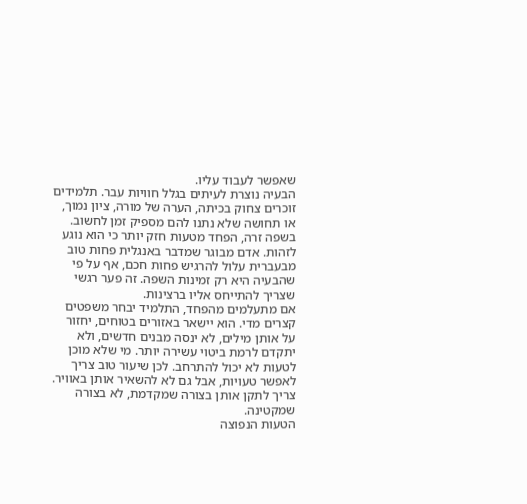שאפשר לעבוד עליו.
הבעיה נוצרת לעיתים בגלל חוויות עבר. תלמידים זוכרים צחוק בכיתה, הערה של מורה, ציון נמוך, או תחושה שלא נתנו להם מספיק זמן לחשוב. בשפה זרה, הפחד מטעות חזק יותר כי הוא נוגע לזהות. אדם מבוגר שמדבר באנגלית פחות טוב מבעברית עלול להרגיש פחות חכם, אף על פי שהבעיה היא רק זמינות השפה. זה פער רגשי שצריך להתייחס אליו ברצינות.
אם מתעלמים מהפחד, התלמיד יבחר משפטים קצרים מדי. הוא יישאר באזורים בטוחים, יחזור על אותן מילים, לא ינסה מבנים חדשים, ולא יתקדם לרמת ביטוי עשירה יותר. מי שלא מוכן לטעות לא יכול להתרחב. לכן שיעור טוב צריך לאפשר טעויות, אבל גם לא להשאיר אותן באוויר. צריך לתקן אותן בצורה שמקדמת, לא בצורה שמקטינה.
הטעות הנפוצה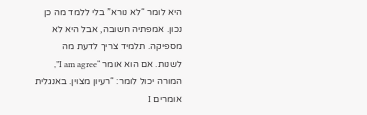היא לומר “לא נורא” בלי ללמד מה כן נכון. אמפתיה חשובה, אבל היא לא מספיקה. תלמיד צריך לדעת מה לשנות. אם הוא אומר “I am agree”, המורה יכול לומר: “רעיון מצוין. באנגלית אומרים I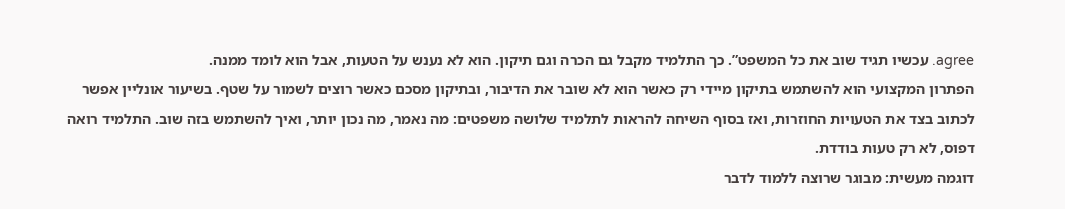agree. עכשיו תגיד שוב את כל המשפט”. כך התלמיד מקבל גם הכרה וגם תיקון. הוא לא נענש על הטעות, אבל הוא לומד ממנה.
הפתרון המקצועי הוא להשתמש בתיקון מיידי רק כאשר הוא לא שובר את הדיבור, ובתיקון מסכם כאשר רוצים לשמור על שטף. בשיעור אונליין אפשר לכתוב בצד את הטעויות החוזרות, ואז בסוף השיחה להראות לתלמיד שלושה משפטים: מה נאמר, מה נכון יותר, ואיך להשתמש בזה שוב. התלמיד רואה דפוס, לא רק טעות בודדת.
דוגמה מעשית: מבוגר שרוצה ללמוד לדבר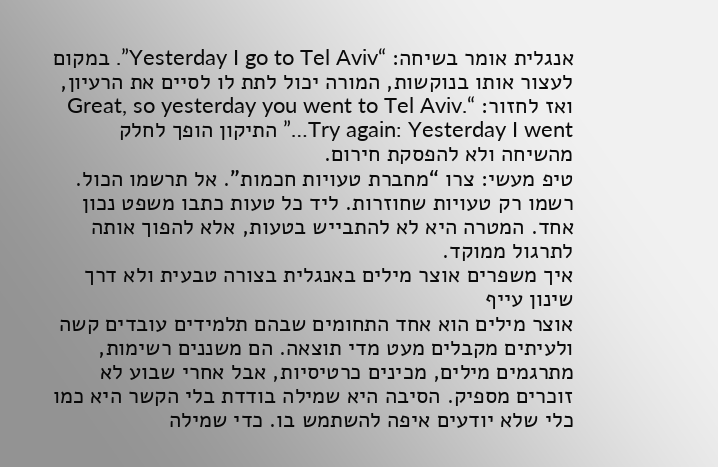אנגלית אומר בשיחה: “Yesterday I go to Tel Aviv”. במקום לעצור אותו בנוקשות, המורה יכול לתת לו לסיים את הרעיון, ואז לחזור: “Great, so yesterday you went to Tel Aviv. Try again: Yesterday I went…” התיקון הופך לחלק מהשיחה ולא להפסקת חירום.
טיפ מעשי: צרו “מחברת טעויות חכמות”. אל תרשמו הכול. רשמו רק טעויות שחוזרות. ליד כל טעות כתבו משפט נכון אחד. המטרה היא לא להתבייש בטעות, אלא להפוך אותה לתרגול ממוקד.
איך משפרים אוצר מילים באנגלית בצורה טבעית ולא דרך שינון עייף
אוצר מילים הוא אחד התחומים שבהם תלמידים עובדים קשה ולעיתים מקבלים מעט מדי תוצאה. הם משננים רשימות, מתרגמים מילים, מכינים כרטיסיות, אבל אחרי שבוע לא זוכרים מספיק. הסיבה היא שמילה בודדת בלי הקשר היא כמו כלי שלא יודעים איפה להשתמש בו. כדי שמילה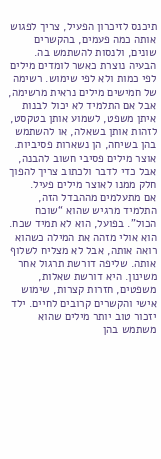תיכנס לזיכרון הפעיל, צריך לפגוש אותה כמה פעמים, בהקשרים שונים, ולנסות להשתמש בה.
הבעיה נוצרת כאשר לומדים מילים לפי כמות ולא לפי שימוש. רשימה של חמישים מילים נראית מרשימה, אבל אם התלמיד לא יכול לבנות איתן משפט, לשמוע אותן בטקסט, לזהות אותן בשאלה, או להשתמש בהן בשיחה, הן נשארות פסיביות. אוצר מילים פסיבי חשוב להבנה, אבל כדי לדבר ולכתוב צריך להפוך חלק ממנו לאוצר מילים פעיל.
אם מתעלמים מההבדל הזה, התלמיד מרגיש שהוא “שוכח הכול”. בפועל, הוא לא תמיד שכח. הוא אולי מזהה את המילה כשהוא רואה אותה, אבל לא מצליח לשלוף אותה. שליפה דורשת תרגול אחר משינון. היא דורשת שאלות, משפטים, חזרות קצרות, שימוש אישי והקשרים קרובים לחיים. ילד יזכור טוב יותר מילים שהוא משתמש בהן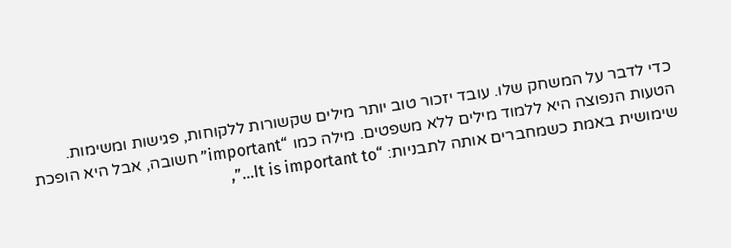כדי לדבר על המשחק שלו. עובד יזכור טוב יותר מילים שקשורות ללקוחות, פגישות ומשימות.
הטעות הנפוצה היא ללמוד מילים ללא משפטים. מילה כמו “important” חשובה, אבל היא הופכת שימושית באמת כשמחברים אותה לתבניות: “It is important to…”,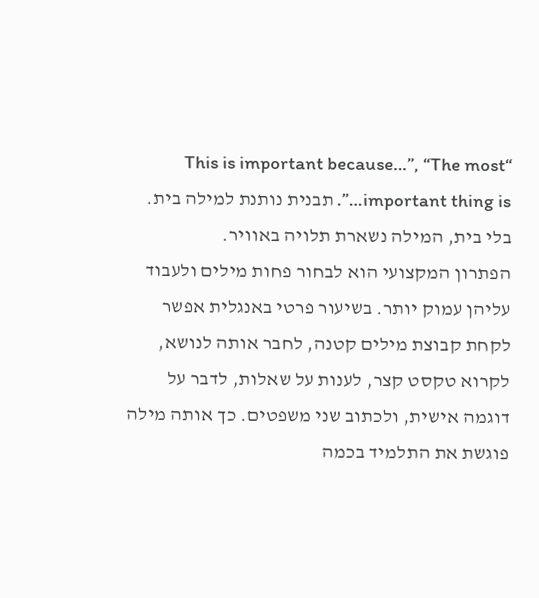“This is important because…”, “The most important thing is…”. תבנית נותנת למילה בית. בלי בית, המילה נשארת תלויה באוויר.
הפתרון המקצועי הוא לבחור פחות מילים ולעבוד עליהן עמוק יותר. בשיעור פרטי באנגלית אפשר לקחת קבוצת מילים קטנה, לחבר אותה לנושא, לקרוא טקסט קצר, לענות על שאלות, לדבר על דוגמה אישית, ולכתוב שני משפטים. כך אותה מילה פוגשת את התלמיד בכמה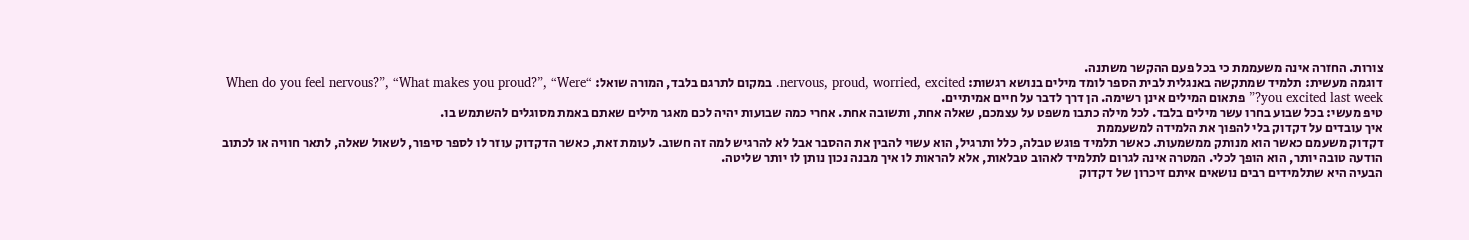צורות. החזרה אינה משעממת כי בכל פעם ההקשר משתנה.
דוגמה מעשית: תלמיד שמתקשה באנגלית לבית הספר לומד מילים בנושא רגשות: nervous, proud, worried, excited. במקום לתרגם בלבד, המורה שואל: “When do you feel nervous?”, “What makes you proud?”, “Were you excited last week?” פתאום המילים אינן רשימה. הן דרך לדבר על חיים אמיתיים.
טיפ מעשי: בכל שבוע בחרו עשר מילים בלבד. לכל מילה כתבו משפט על עצמכם, שאלה אחת, ותשובה אחת. אחרי כמה שבועות יהיה לכם מאגר מילים שאתם באמת מסוגלים להשתמש בו.
איך עובדים על דקדוק בלי להפוך את הלמידה למשעממת
דקדוק משעמם כאשר הוא מנותק ממשמעות. כאשר תלמיד פוגש טבלה, כלל ותרגיל, הוא עשוי להבין את ההסבר אבל לא להרגיש למה זה חשוב. לעומת זאת, כאשר הדקדוק עוזר לו לספר סיפור, לשאול שאלה, לתאר חוויה או לכתוב הודעה טובה יותר, הוא הופך לכלי. המטרה אינה לגרום לתלמיד לאהוב טבלאות, אלא להראות לו איך מבנה נכון נותן לו יותר שליטה.
הבעיה היא שתלמידים רבים נושאים איתם זיכרון של דקדוק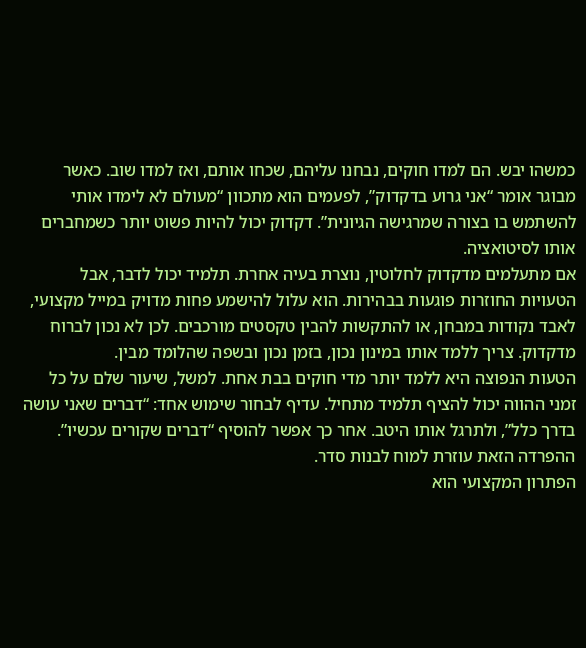כמשהו יבש. הם למדו חוקים, נבחנו עליהם, שכחו אותם, ואז למדו שוב. כאשר מבוגר אומר “אני גרוע בדקדוק”, לפעמים הוא מתכוון “מעולם לא לימדו אותי להשתמש בו בצורה שמרגישה הגיונית”. דקדוק יכול להיות פשוט יותר כשמחברים אותו לסיטואציה.
אם מתעלמים מדקדוק לחלוטין, נוצרת בעיה אחרת. תלמיד יכול לדבר, אבל הטעויות החוזרות פוגעות בבהירות. הוא עלול להישמע פחות מדויק במייל מקצועי, לאבד נקודות במבחן, או להתקשות להבין טקסטים מורכבים. לכן לא נכון לברוח מדקדוק. צריך ללמד אותו במינון נכון, בזמן נכון ובשפה שהלומד מבין.
הטעות הנפוצה היא ללמד יותר מדי חוקים בבת אחת. למשל, שיעור שלם על כל זמני ההווה יכול להציף תלמיד מתחיל. עדיף לבחור שימוש אחד: “דברים שאני עושה בדרך כלל”, ולתרגל אותו היטב. אחר כך אפשר להוסיף “דברים שקורים עכשיו”. ההפרדה הזאת עוזרת למוח לבנות סדר.
הפתרון המקצועי הוא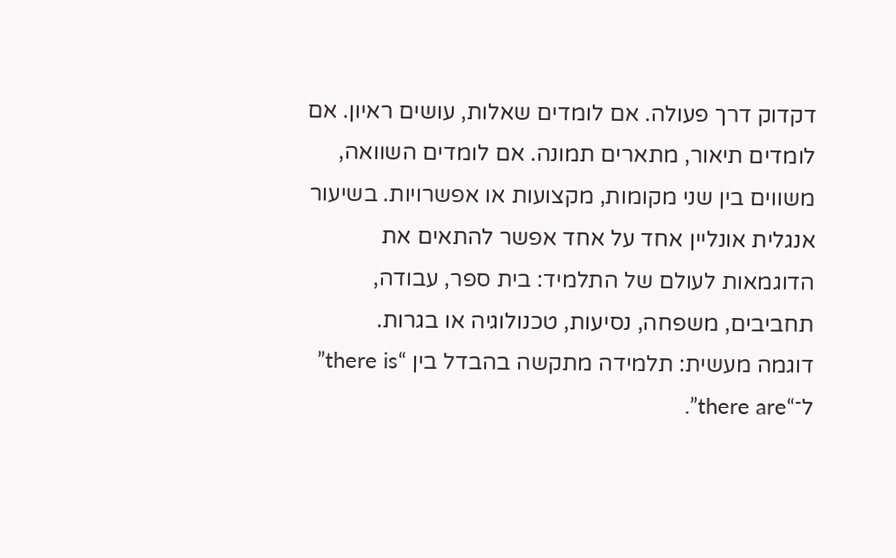דקדוק דרך פעולה. אם לומדים שאלות, עושים ראיון. אם לומדים תיאור, מתארים תמונה. אם לומדים השוואה, משווים בין שני מקומות, מקצועות או אפשרויות. בשיעור אנגלית אונליין אחד על אחד אפשר להתאים את הדוגמאות לעולם של התלמיד: בית ספר, עבודה, תחביבים, משפחה, נסיעות, טכנולוגיה או בגרות.
דוגמה מעשית: תלמידה מתקשה בהבדל בין “there is” ל־“there are”.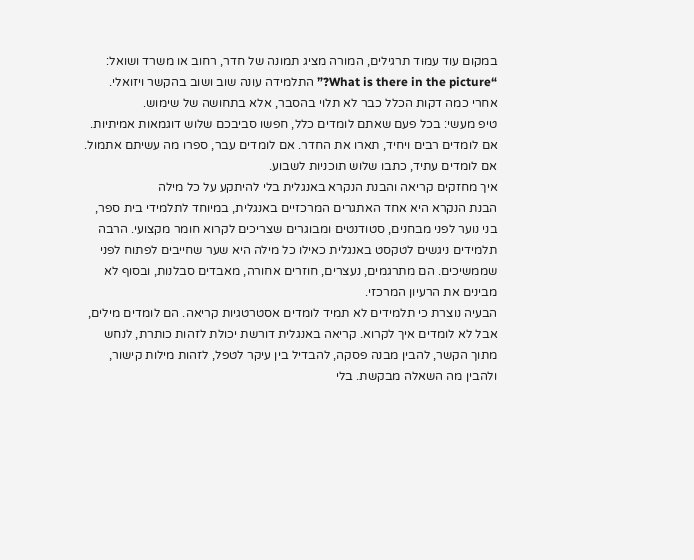במקום עוד עמוד תרגילים, המורה מציג תמונה של חדר, רחוב או משרד ושואל: “What is there in the picture?” התלמידה עונה שוב ושוב בהקשר ויזואלי. אחרי כמה דקות הכלל כבר לא תלוי בהסבר, אלא בתחושה של שימוש.
טיפ מעשי: בכל פעם שאתם לומדים כלל, חפשו סביבכם שלוש דוגמאות אמיתיות. אם לומדים רבים ויחיד, תארו את החדר. אם לומדים עבר, ספרו מה עשיתם אתמול. אם לומדים עתיד, כתבו שלוש תוכניות לשבוע.
איך מחזקים קריאה והבנת הנקרא באנגלית בלי להיתקע על כל מילה
הבנת הנקרא היא אחד האתגרים המרכזיים באנגלית, במיוחד לתלמידי בית ספר, בני נוער לפני מבחנים, סטודנטים ומבוגרים שצריכים לקרוא חומר מקצועי. הרבה תלמידים ניגשים לטקסט באנגלית כאילו כל מילה היא שער שחייבים לפתוח לפני שממשיכים. הם מתרגמים, נעצרים, חוזרים אחורה, מאבדים סבלנות, ובסוף לא מבינים את הרעיון המרכזי.
הבעיה נוצרת כי תלמידים לא תמיד לומדים אסטרטגיות קריאה. הם לומדים מילים, אבל לא לומדים איך לקרוא. קריאה באנגלית דורשת יכולת לזהות כותרת, לנחש מתוך הקשר, להבין מבנה פסקה, להבדיל בין עיקר לטפל, לזהות מילות קישור, ולהבין מה השאלה מבקשת. בלי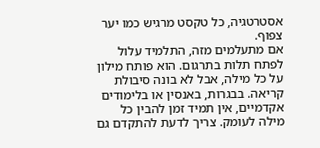אסטרטגיה, כל טקסט מרגיש כמו יער צפוף.
אם מתעלמים מזה, התלמיד עלול לפתח תלות בתרגום. הוא פותח מילון על כל מילה, אבל לא בונה סיבולת קריאה. בבגרות, באנסין או בלימודים אקדמיים, אין תמיד זמן להבין כל מילה לעומק. צריך לדעת להתקדם גם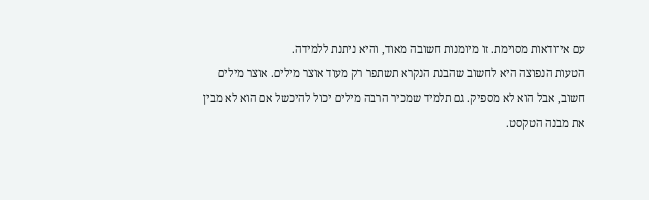עם אי־ודאות מסוימת. זו מיומנות חשובה מאוד, והיא ניתנת ללמידה.
הטעות הנפוצה היא לחשוב שהבנת הנקרא תשתפר רק מעוד אוצר מילים. אוצר מילים חשוב, אבל הוא לא מספיק. גם תלמיד שמכיר הרבה מילים יכול להיכשל אם הוא לא מבין את מבנה הטקסט.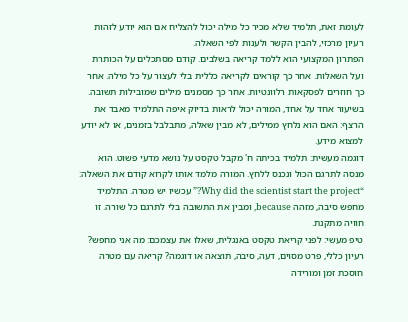לעומת זאת, תלמיד שלא מכיר כל מילה יכול להצליח אם הוא יודע לזהות רעיון מרכזי, להבין הקשר ולענות לפי השאלה.
הפתרון המקצועי הוא ללמד קריאה בשלבים. קודם מסתכלים על הכותרת ועל השאלות. אחר כך קוראים לקריאה כללית בלי לעצור על כל מילה. אחר כך חוזרים לפסקאות רלוונטיות. אחר כך מסמנים מילים שמובילות תשובה. בשיעור אחד על אחד, המורה יכול לראות בדיוק איפה התלמיד מאבד את הרצף: האם הוא נלחץ ממילים, לא מבין שאלה, מתבלבל בזמנים, או לא יודע למצוא מידע.
דוגמה מעשית: תלמיד בכיתה ח' מקבל טקסט על נושא מדעי פשוט. הוא מנסה לתרגם הכול ונכנס ללחץ. המורה מלמד אותו לקרוא קודם את השאלה: “Why did the scientist start the project?” עכשיו יש מטרה. התלמיד מחפש סיבה, מזהה because, ומבין את התשובה בלי לתרגם כל שורה. זו חוויה מתקנת.
טיפ מעשי: לפני קריאת טקסט באנגלית, שאלו את עצמכם: מה אני מחפש? רעיון כללי, פרט מסוים, דעה, סיבה, תוצאה או דוגמה? קריאה עם מטרה חוסכת זמן ומורידה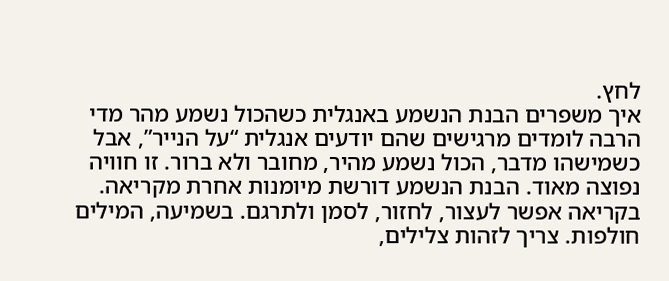לחץ.
איך משפרים הבנת הנשמע באנגלית כשהכול נשמע מהר מדי
הרבה לומדים מרגישים שהם יודעים אנגלית “על הנייר”, אבל כשמישהו מדבר, הכול נשמע מהיר, מחובר ולא ברור. זו חוויה נפוצה מאוד. הבנת הנשמע דורשת מיומנות אחרת מקריאה. בקריאה אפשר לעצור, לחזור, לסמן ולתרגם. בשמיעה, המילים חולפות. צריך לזהות צלילים,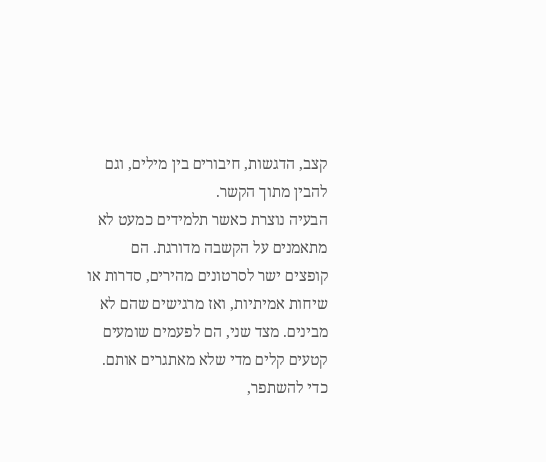קצב, הדגשות, חיבורים בין מילים, וגם להבין מתוך הקשר.
הבעיה נוצרת כאשר תלמידים כמעט לא מתאמנים על הקשבה מדורגת. הם קופצים ישר לסרטונים מהירים, סדרות או שיחות אמיתיות, ואז מרגישים שהם לא מבינים. מצד שני, הם לפעמים שומעים קטעים קלים מדי שלא מאתגרים אותם. כדי להשתפר,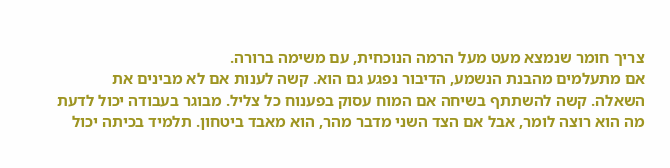צריך חומר שנמצא מעט מעל הרמה הנוכחית, עם משימה ברורה.
אם מתעלמים מהבנת הנשמע, הדיבור נפגע גם הוא. קשה לענות אם לא מבינים את השאלה. קשה להשתתף בשיחה אם המוח עסוק בפענוח כל צליל. מבוגר בעבודה יכול לדעת מה הוא רוצה לומר, אבל אם הצד השני מדבר מהר, הוא מאבד ביטחון. תלמיד בכיתה יכול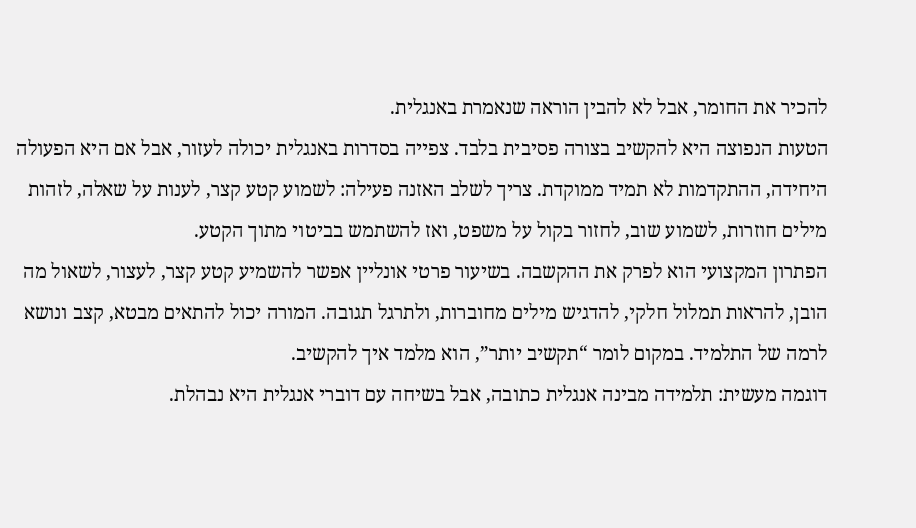להכיר את החומר, אבל לא להבין הוראה שנאמרת באנגלית.
הטעות הנפוצה היא להקשיב בצורה פסיבית בלבד. צפייה בסדרות באנגלית יכולה לעזור, אבל אם היא הפעולה היחידה, ההתקדמות לא תמיד ממוקדת. צריך לשלב האזנה פעילה: לשמוע קטע קצר, לענות על שאלה, לזהות מילים חוזרות, לשמוע שוב, לחזור בקול על משפט, ואז להשתמש בביטוי מתוך הקטע.
הפתרון המקצועי הוא לפרק את ההקשבה. בשיעור פרטי אונליין אפשר להשמיע קטע קצר, לעצור, לשאול מה הובן, להראות תמלול חלקי, להדגיש מילים מחוברות, ולתרגל תגובה. המורה יכול להתאים מבטא, קצב ונושא לרמה של התלמיד. במקום לומר “תקשיב יותר”, הוא מלמד איך להקשיב.
דוגמה מעשית: תלמידה מבינה אנגלית כתובה, אבל בשיחה עם דוברי אנגלית היא נבהלת.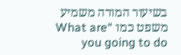בשיעור המורה משמיע משפט כמו “What are you going to do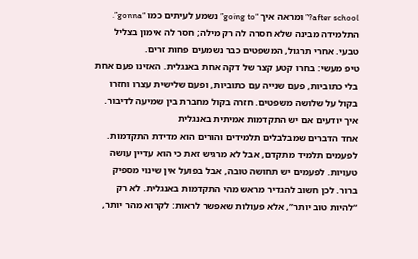after school?” ומראה איך “going to” נשמע לעיתים כמו “gonna”. התלמידה מבינה שלא חסרה לה רק מילה; חסר לה אימון בצליל טבעי. אחרי תרגול, המשפטים כבר נשמעים פחות זרים.
טיפ מעשי: בחרו קטע קצר של דקה אחת באנגלית. האזינו פעם אחת בלי כתוביות, פעם שנייה עם כתוביות, ופעם שלישית עצרו וחזרו בקול על שלושה משפטים. חזרה בקול מחברת בין שמיעה לדיבור.
איך יודעים אם יש התקדמות אמיתית באנגלית
אחד הדברים שמבלבלים תלמידים והורים הוא מדידת התקדמות. לפעמים תלמיד מתקדם, אבל לא מרגיש זאת כי הוא עדיין עושה טעויות. לפעמים יש תחושה טובה, אבל בפועל אין שינוי מספיק ברור. לכן חשוב להגדיר מראש מהי התקדמות באנגלית. לא רק “להיות טוב יותר”, אלא פעולות שאפשר לראות: לקרוא מהר יותר,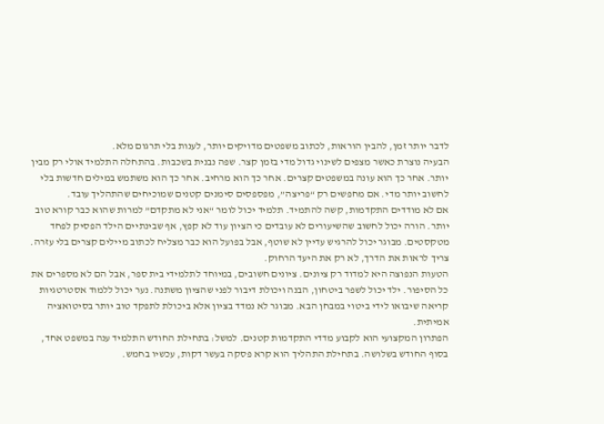לדבר יותר זמן, להבין הוראות, לכתוב משפטים מדויקים יותר, לענות בלי תרגום מלא.
הבעיה נוצרת כאשר מצפים לשינוי גדול מדי בזמן קצר. שפה נבנית בשכבות. בהתחלה התלמיד אולי רק מבין יותר. אחר כך הוא עונה במשפטים קצרים. אחר כך הוא מרחיב. אחר כך הוא משתמש במילים חדשות בלי לחשוב יותר מדי. אם מחפשים רק “פריצה”, מפספסים סימנים קטנים שמוכיחים שהתהליך עובד.
אם לא מודדים התקדמות, קשה להתמיד. תלמיד יכול לומר “אני לא מתקדם” למרות שהוא כבר קורא טוב יותר. הורה יכול לחשוב שהשיעורים לא עובדים כי הציון עוד לא קפץ, אף שבינתיים הילד הפסיק לפחד מטקסטים. מבוגר יכול להרגיש עדיין לא שוטף, אבל בפועל הוא כבר מצליח לכתוב מיילים קצרים בלי עזרה. צריך לראות את הדרך, לא רק את היעד הרחוק.
הטעות הנפוצה היא למדוד רק ציונים. ציונים חשובים, במיוחד לתלמידי בית ספר, אבל הם לא מספרים את כל הסיפור. ילד יכול לשפר ביטחון, הבנה ויכולת דיבור לפני שהציון משתנה. נער יכול ללמוד אסטרטגיות קריאה שיבואו לידי ביטוי במבחן הבא. מבוגר לא נמדד בציון אלא ביכולת לתפקד טוב יותר בסיטואציה אמיתית.
הפתרון המקצועי הוא לקבוע מדדי התקדמות קטנים. למשל: בתחילת החודש התלמיד ענה במשפט אחד, בסוף החודש בשלושה. בתחילת התהליך הוא קרא פסקה בעשר דקות, עכשיו בחמש.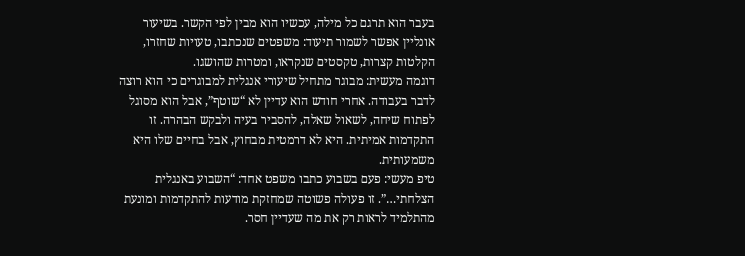בעבר הוא תרגם כל מילה, עכשיו הוא מבין לפי הקשר. בשיעור אונליין אפשר לשמור תיעוד: משפטים שנכתבו, טעויות שחזרו, הקלטות קצרות, טקסטים שנקראו, ומטרות שהושגו.
דוגמה מעשית: מבוגר מתחיל שיעורי אנגלית למבוגרים כי הוא רוצה לדבר בעבודה. אחרי חודש הוא עדיין לא “שוטף”, אבל הוא מסוגל לפתוח שיחה, לשאול שאלה, להסביר בעיה ולבקש הבהרה. זו התקדמות אמיתית. היא לא דרמטית מבחוץ, אבל בחיים שלו היא משמעותית.
טיפ מעשי: פעם בשבוע כתבו משפט אחד: “השבוע באנגלית הצלחתי…”. זו פעולה פשוטה שמחזקת מודעות להתקדמות ומונעת מהתלמיד לראות רק את מה שעדיין חסר.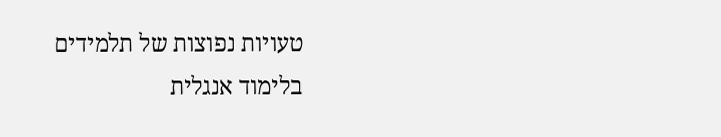טעויות נפוצות של תלמידים בלימוד אנגלית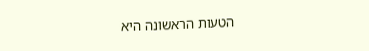הטעות הראשונה היא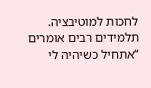לחכות למוטיבציה. תלמידים רבים אומרים “אתחיל כשיהיה לי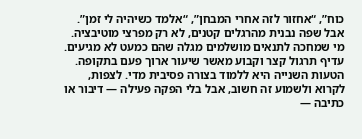כוח”, “אחזור לזה אחרי המבחן”, “אלמד כשיהיה לי זמן”. אבל שפה נבנית מהרגלים קטנים, לא רק מפרצי מוטיבציה. מי שמחכה לתנאים מושלמים מגלה שהם כמעט לא מגיעים. עדיף תרגול קצר וקבוע מאשר שיעור ארוך פעם בתקופה.
הטעות השנייה היא ללמוד בצורה פסיבית מדי. לצפות, לקרוא ולשמוע זה חשוב, אבל בלי הפקה פעילה — דיבור או כתיבה —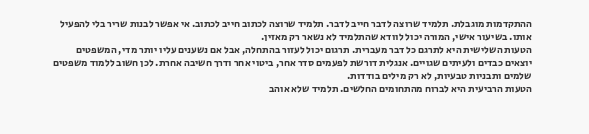ההתקדמות מוגבלת. תלמיד שרוצה לדבר חייב לדבר. תלמיד שרוצה לכתוב חייב לכתוב. אי אפשר לבנות שריר בלי להפעיל אותו. בשיעור אישי, המורה יכול לוודא שהתלמיד לא נשאר רק מאזין.
הטעות השלישית היא לתרגם כל דבר מעברית. תרגום יכול לעזור בהתחלה, אבל אם נשענים עליו יותר מדי, המשפטים יוצאים כבדים ולעיתים שגויים. אנגלית דורשת לפעמים סדר אחר, ביטוי אחר ודרך חשיבה אחרת. לכן חשוב ללמוד משפטים שלמים ותבניות טבעיות, לא רק מילים בודדות.
הטעות הרביעית היא לברוח מהתחומים החלשים. תלמיד שלא אוהב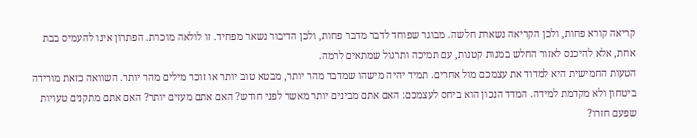קריאה קורא פחות, ולכן הקריאה נשארת חלשה. מבוגר שפוחד לדבר מדבר פחות, ולכן הדיבור נשאר מפחיד. זו לולאה מוכרת. הפתרון אינו להעמיס בבת אחת, אלא להיכנס לאזור החלש במנות קטנות, עם תמיכה ותרגול שמתאים לרמה.
הטעות החמישית היא למדוד את עצמכם מול אחרים. תמיד יהיה מישהו שמדבר מהר יותר, מבטא טוב יותר או זוכר מילים מהר יותר. השוואה כזאת מורידה ביטחון ולא מקדמת למידה. המדד הנכון הוא ביחס לעצמכם: האם אתם מבינים יותר מאשר לפני חודש? האם אתם מעזים יותר? האם אתם מתקנים טעויות שפעם חזרו?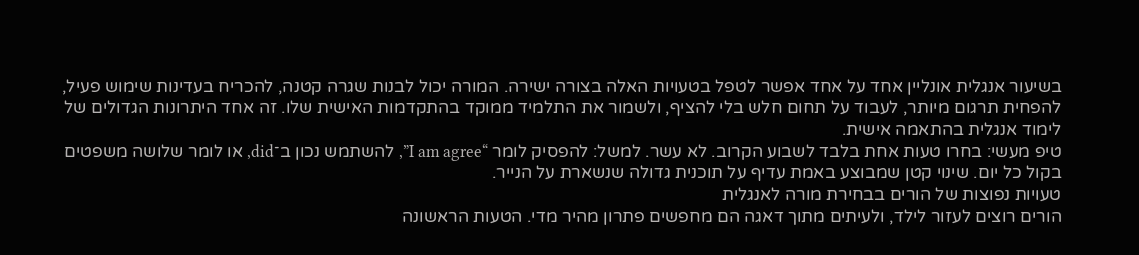בשיעור אנגלית אונליין אחד על אחד אפשר לטפל בטעויות האלה בצורה ישירה. המורה יכול לבנות שגרה קטנה, להכריח בעדינות שימוש פעיל, להפחית תרגום מיותר, לעבוד על תחום חלש בלי להציף, ולשמור את התלמיד ממוקד בהתקדמות האישית שלו. זה אחד היתרונות הגדולים של לימוד אנגלית בהתאמה אישית.
טיפ מעשי: בחרו טעות אחת בלבד לשבוע הקרוב. לא עשר. למשל: להפסיק לומר “I am agree”, להשתמש נכון ב־did, או לומר שלושה משפטים בקול כל יום. שינוי קטן שמבוצע באמת עדיף על תוכנית גדולה שנשארת על הנייר.
טעויות נפוצות של הורים בבחירת מורה לאנגלית
הורים רוצים לעזור לילד, ולעיתים מתוך דאגה הם מחפשים פתרון מהיר מדי. הטעות הראשונה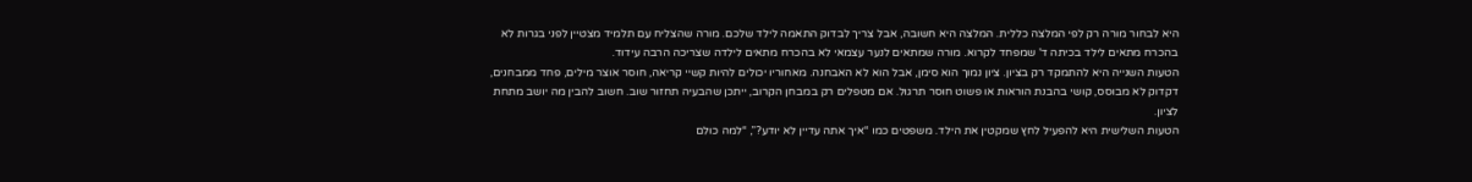היא לבחור מורה רק לפי המלצה כללית. המלצה היא חשובה, אבל צריך לבדוק התאמה לילד שלכם. מורה שהצליח עם תלמיד מצטיין לפני בגרות לא בהכרח מתאים לילד בכיתה ד' שמפחד לקרוא. מורה שמתאים לנער עצמאי לא בהכרח מתאים לילדה שצריכה הרבה עידוד.
הטעות השנייה היא להתמקד רק בציון. ציון נמוך הוא סימן, אבל הוא לא האבחנה. מאחוריו יכולים להיות קשיי קריאה, חוסר אוצר מילים, פחד ממבחנים, דקדוק לא מבוסס, קושי בהבנת הוראות או פשוט חוסר תרגול. אם מטפלים רק במבחן הקרוב, ייתכן שהבעיה תחזור שוב. חשוב להבין מה יושב מתחת לציון.
הטעות השלישית היא להפעיל לחץ שמקטין את הילד. משפטים כמו “איך אתה עדיין לא יודע?”, “למה כולם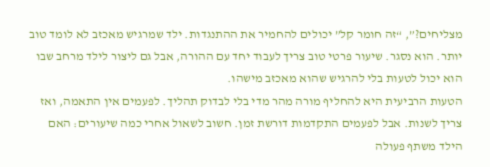מצליחים?”, “זה חומר קל” יכולים להחמיר את ההתנגדות. ילד שמרגיש מאכזב לא לומד טוב יותר. הוא נסגר. שיעור פרטי טוב צריך לעבוד יחד עם ההורה, אבל גם ליצור לילד מרחב שבו הוא יכול לטעות בלי להרגיש שהוא מאכזב מישהו.
הטעות הרביעית היא להחליף מורה מהר מדי בלי לבדוק תהליך. לפעמים אין התאמה, ואז צריך לשנות. אבל לפעמים התקדמות דורשת זמן. חשוב לשאול אחרי כמה שיעורים: האם הילד משתף פעולה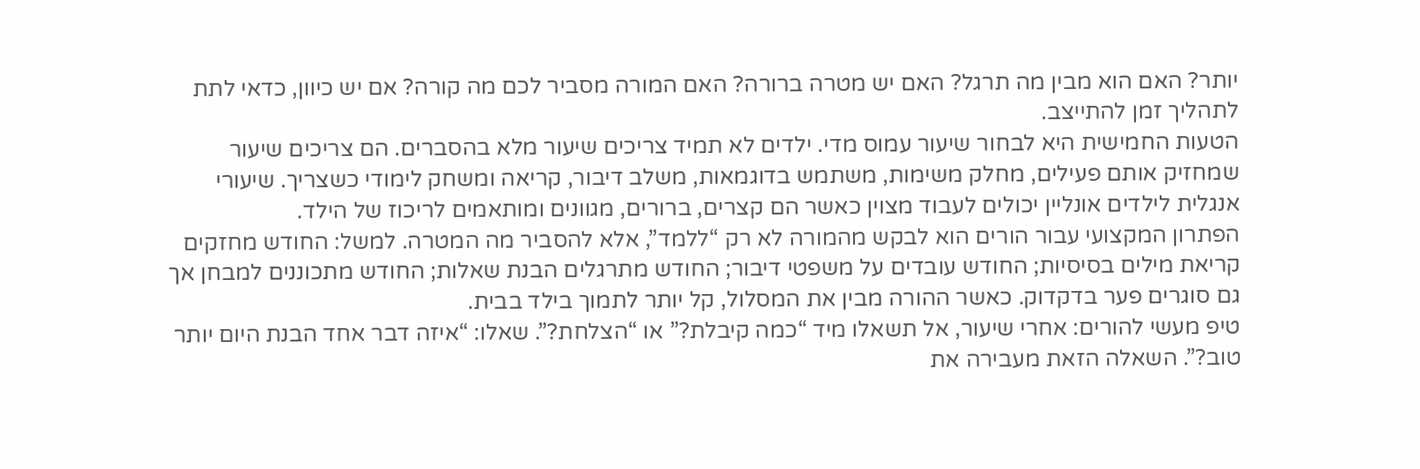יותר? האם הוא מבין מה תרגל? האם יש מטרה ברורה? האם המורה מסביר לכם מה קורה? אם יש כיוון, כדאי לתת לתהליך זמן להתייצב.
הטעות החמישית היא לבחור שיעור עמוס מדי. ילדים לא תמיד צריכים שיעור מלא בהסברים. הם צריכים שיעור שמחזיק אותם פעילים, מחלק משימות, משתמש בדוגמאות, משלב דיבור, קריאה ומשחק לימודי כשצריך. שיעורי אנגלית לילדים אונליין יכולים לעבוד מצוין כאשר הם קצרים, ברורים, מגוונים ומותאמים לריכוז של הילד.
הפתרון המקצועי עבור הורים הוא לבקש מהמורה לא רק “ללמד”, אלא להסביר מה המטרה. למשל: החודש מחזקים קריאת מילים בסיסיות; החודש עובדים על משפטי דיבור; החודש מתרגלים הבנת שאלות; החודש מתכוננים למבחן אך גם סוגרים פער בדקדוק. כאשר ההורה מבין את המסלול, קל יותר לתמוך בילד בבית.
טיפ מעשי להורים: אחרי שיעור, אל תשאלו מיד “כמה קיבלת?” או “הצלחת?”. שאלו: “איזה דבר אחד הבנת היום יותר טוב?”. השאלה הזאת מעבירה את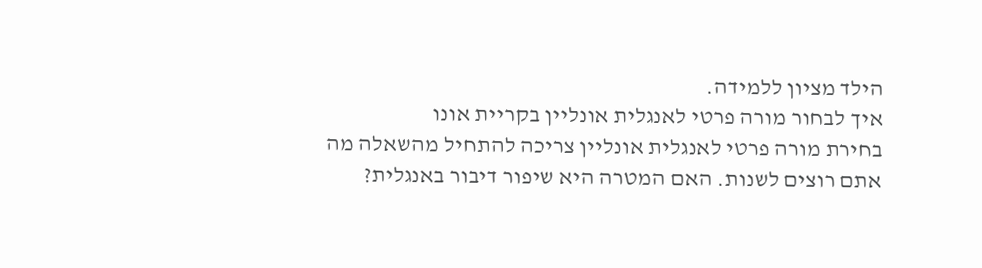הילד מציון ללמידה.
איך לבחור מורה פרטי לאנגלית אונליין בקריית אונו
בחירת מורה פרטי לאנגלית אונליין צריכה להתחיל מהשאלה מה אתם רוצים לשנות. האם המטרה היא שיפור דיבור באנגלית?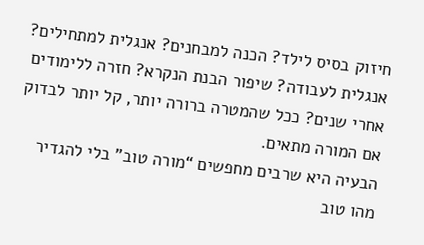חיזוק בסיס לילד? הכנה למבחנים? אנגלית למתחילים? אנגלית לעבודה? שיפור הבנת הנקרא? חזרה ללימודים אחרי שנים? ככל שהמטרה ברורה יותר, קל יותר לבדוק אם המורה מתאים.
הבעיה היא שרבים מחפשים “מורה טוב” בלי להגדיר מהו טוב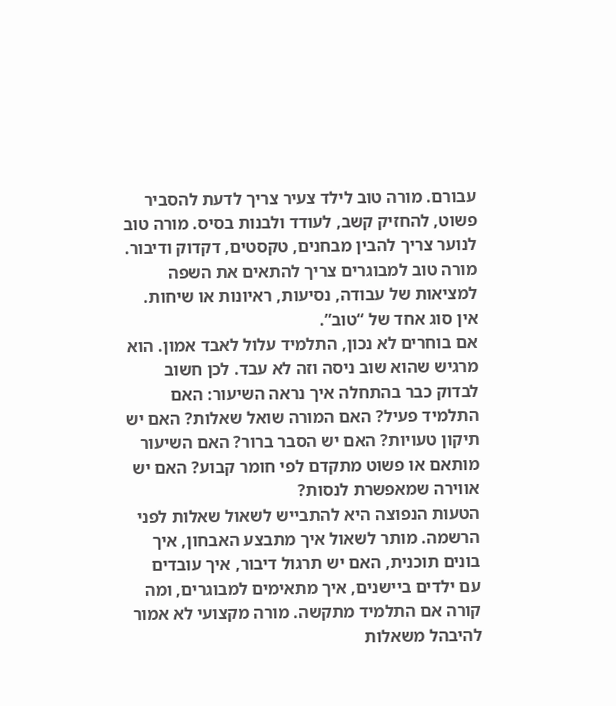עבורם. מורה טוב לילד צעיר צריך לדעת להסביר פשוט, להחזיק קשב, לעודד ולבנות בסיס. מורה טוב לנוער צריך להבין מבחנים, טקסטים, דקדוק ודיבור. מורה טוב למבוגרים צריך להתאים את השפה למציאות של עבודה, נסיעות, ראיונות או שיחות. אין סוג אחד של “טוב”.
אם בוחרים לא נכון, התלמיד עלול לאבד אמון. הוא מרגיש שהוא שוב ניסה וזה לא עבד. לכן חשוב לבדוק כבר בהתחלה איך נראה השיעור: האם התלמיד פעיל? האם המורה שואל שאלות? האם יש תיקון טעויות? האם יש הסבר ברור? האם השיעור מותאם או פשוט מתקדם לפי חומר קבוע? האם יש אווירה שמאפשרת לנסות?
הטעות הנפוצה היא להתבייש לשאול שאלות לפני הרשמה. מותר לשאול איך מתבצע האבחון, איך בונים תוכנית, האם יש תרגול דיבור, איך עובדים עם ילדים ביישנים, איך מתאימים למבוגרים, ומה קורה אם התלמיד מתקשה. מורה מקצועי לא אמור להיבהל משאלות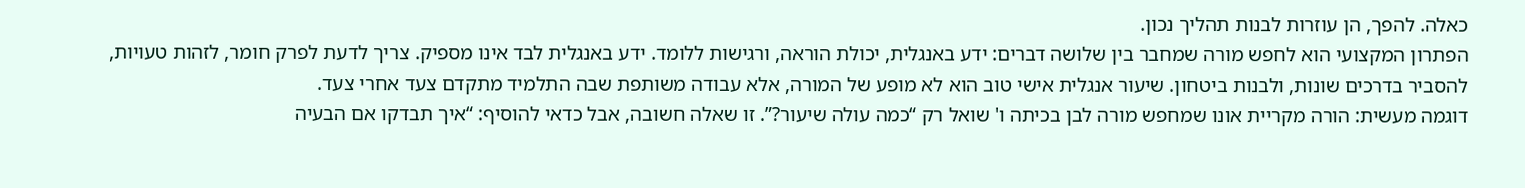כאלה. להפך, הן עוזרות לבנות תהליך נכון.
הפתרון המקצועי הוא לחפש מורה שמחבר בין שלושה דברים: ידע באנגלית, יכולת הוראה, ורגישות ללומד. ידע באנגלית לבד אינו מספיק. צריך לדעת לפרק חומר, לזהות טעויות, להסביר בדרכים שונות, ולבנות ביטחון. שיעור אנגלית אישי טוב הוא לא מופע של המורה, אלא עבודה משותפת שבה התלמיד מתקדם צעד אחרי צעד.
דוגמה מעשית: הורה מקריית אונו שמחפש מורה לבן בכיתה ו' שואל רק “כמה עולה שיעור?”. זו שאלה חשובה, אבל כדאי להוסיף: “איך תבדקו אם הבעיה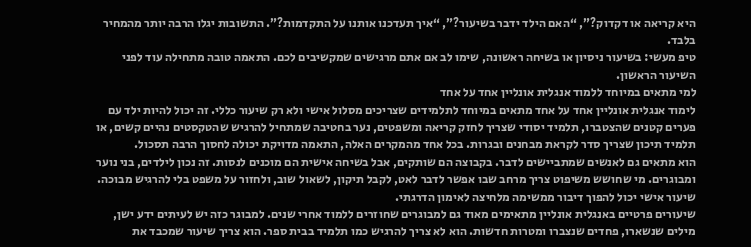היא קריאה או דקדוק?”, “האם הילד ידבר בשיעור?”, “איך תעדכנו אותנו על התקדמות?”. התשובות יגלו הרבה יותר מהמחיר בלבד.
טיפ מעשי: בשיעור ניסיון או בשיחה ראשונה, שימו לב אם אתם מרגישים שמקשיבים לכם. התאמה טובה מתחילה עוד לפני השיעור הראשון.
למי מתאים במיוחד ללמוד אנגלית אונליין אחד על אחד
לימוד אנגלית אונליין אחד על אחד מתאים במיוחד לתלמידים שצריכים מסלול אישי ולא רק שיעור כללי. זה יכול להיות ילד עם פערים קטנים שהצטברו, תלמיד יסודי שצריך לחזק קריאה ומשפטים, נער בחטיבה שמתחיל להרגיש שהטקסטים נהיים קשים, או תלמיד תיכון שצריך סדר לקראת מבחנים ובגרות. בכל אחד מהמקרים האלה, התאמה מדויקת יכולה לחסוך הרבה תסכול.
הוא מתאים גם לאנשים שמתביישים לדבר. בקבוצה הם שותקים, אבל בשיחה אישית הם מוכנים לנסות. זה נכון לילדים, בני נוער ומבוגרים. מי שחושש משיפוט צריך מרחב שבו אפשר לדבר לאט, לקבל תיקון, לשאול שוב, ולחזור על משפט בלי להרגיש מבוכה. שיעור אישי יכול להפוך דיבור ממשימה מלחיצה לאימון הדרגתי.
שיעורים פרטיים באנגלית אונליין מתאימים מאוד גם למבוגרים שחוזרים ללמוד אחרי שנים. למבוגר כזה יש לעיתים ידע ישן, מילים שנשארו, פחדים שנצברו ומטרות חדשות. הוא לא צריך להרגיש כמו תלמיד בבית ספר. הוא צריך שיעור שמכבד את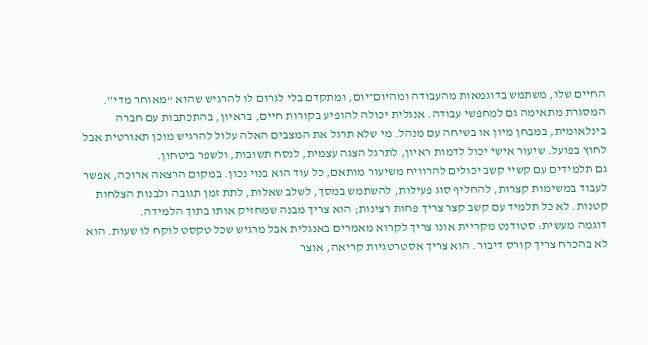החיים שלו, משתמש בדוגמאות מהעבודה ומהיום־יום, ומתקדם בלי לגרום לו להרגיש שהוא “מאוחר מדי”.
המסגרת מתאימה גם למחפשי עבודה. אנגלית יכולה להופיע בקורות חיים, בראיון, בהתכתבות עם חברה בינלאומית, במבחן מיון או בשיחה עם מנהל. מי שלא תרגל את המצבים האלה עלול להרגיש מוכן תאורטית אבל לחוץ בפועל. שיעור אישי יכול לדמות ראיון, לתרגל הצגה עצמית, לנסח תשובות, ולשפר ביטחון.
גם תלמידים עם קשיי קשב יכולים להרוויח משיעור מותאם, כל עוד הוא בנוי נכון. במקום הרצאה ארוכה, אפשר לעבוד במשימות קצרות, להחליף סוג פעילות, להשתמש במסך, לשלב שאלות, לתת זמן תגובה ולבנות הצלחות קטנות. לא כל תלמיד עם קשב קצר צריך פחות רצינות; הוא צריך מבנה שמחזיק אותו בתוך הלמידה.
דוגמה מעשית: סטודנט מקריית אונו צריך לקרוא מאמרים באנגלית אבל מרגיש שכל טקסט לוקח לו שעות. הוא לא בהכרח צריך קורס דיבור. הוא צריך אסטרטגיות קריאה, אוצר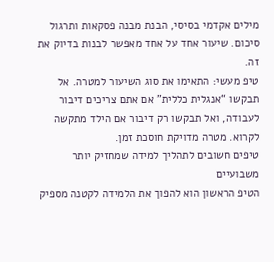מילים אקדמי בסיסי, הבנת מבנה פסקאות ותרגול סיכום. שיעור אחד על אחד מאפשר לבנות בדיוק את זה.
טיפ מעשי: התאימו את סוג השיעור למטרה. אל תבקשו “אנגלית כללית” אם אתם צריכים דיבור לעבודה, ואל תבקשו רק דיבור אם הילד מתקשה לקרוא. מטרה מדויקת חוסכת זמן.
טיפים חשובים לתהליך למידה שמחזיק יותר משבועיים
הטיפ הראשון הוא להפוך את הלמידה לקטנה מספיק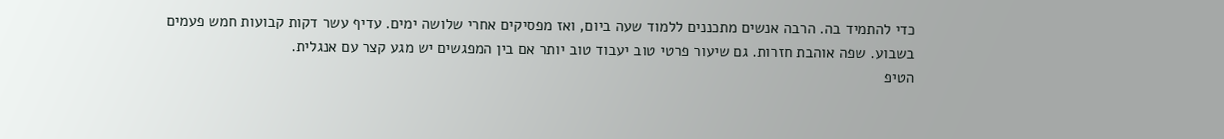כדי להתמיד בה. הרבה אנשים מתכננים ללמוד שעה ביום, ואז מפסיקים אחרי שלושה ימים. עדיף עשר דקות קבועות חמש פעמים בשבוע. שפה אוהבת חזרות. גם שיעור פרטי טוב יעבוד טוב יותר אם בין המפגשים יש מגע קצר עם אנגלית.
הטיפ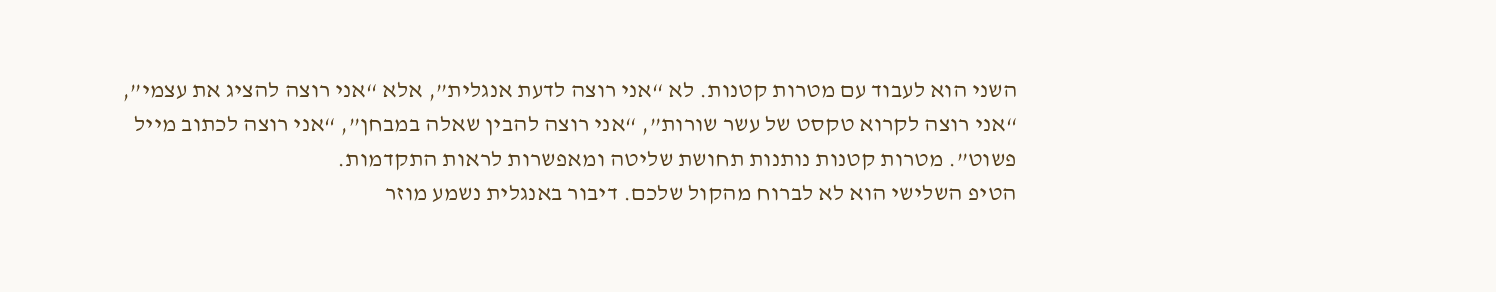השני הוא לעבוד עם מטרות קטנות. לא “אני רוצה לדעת אנגלית”, אלא “אני רוצה להציג את עצמי”, “אני רוצה לקרוא טקסט של עשר שורות”, “אני רוצה להבין שאלה במבחן”, “אני רוצה לכתוב מייל פשוט”. מטרות קטנות נותנות תחושת שליטה ומאפשרות לראות התקדמות.
הטיפ השלישי הוא לא לברוח מהקול שלכם. דיבור באנגלית נשמע מוזר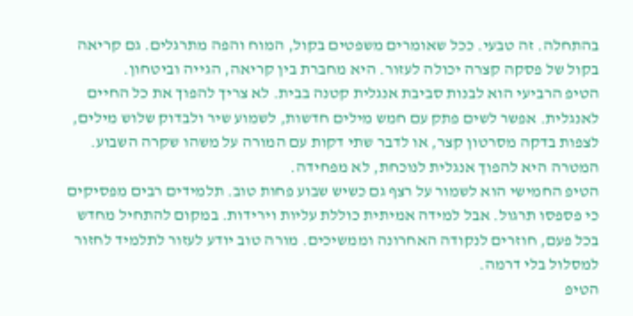בהתחלה. זה טבעי. ככל שאומרים משפטים בקול, המוח והפה מתרגלים. גם קריאה בקול של פסקה קצרה יכולה לעזור. היא מחברת בין קריאה, הגייה וביטחון.
הטיפ הרביעי הוא לבנות סביבת אנגלית קטנה בבית. לא צריך להפוך את כל החיים לאנגלית. אפשר לשים פתק עם חמש מילים חדשות, לשמוע שיר ולבדוק שלוש מילים, לצפות בדקה מסרטון קצר, או לדבר שתי דקות עם המורה על משהו שקרה השבוע. המטרה היא להפוך אנגלית לנוכחת, לא מפחידה.
הטיפ החמישי הוא לשמור על רצף גם כשיש שבוע פחות טוב. תלמידים רבים מפסיקים כי פספסו תרגול. אבל למידה אמיתית כוללת עליות וירידות. במקום להתחיל מחדש בכל פעם, חוזרים לנקודה האחרונה וממשיכים. מורה טוב יודע לעזור לתלמיד לחזור למסלול בלי דרמה.
הטיפ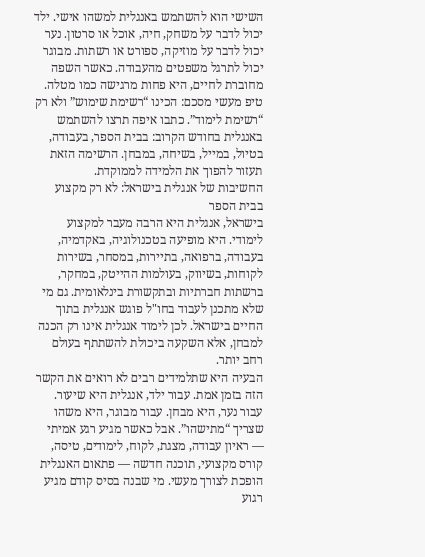השישי הוא להשתמש באנגלית למשהו אישי. ילד יכול לדבר על משחק, חיה, אוכל או סרטון. נער יכול לדבר על מוזיקה, ספורט או רשתות. מבוגר יכול לתרגל משפטים מהעבודה. כאשר השפה מחוברת לחיים, היא פחות מרגישה כמו מטלה.
טיפ מעשי מסכם: הכינו “רשימת שימוש” ולא רק “רשימת לימוד”. כתבו איפה תרצו להשתמש באנגלית בחודש הקרוב: בבית הספר, בעבודה, בטיול, במייל, בשיחה, במבחן. הרשימה הזאת תעזור להפוך את הלמידה לממוקדת.
החשיבות של אנגלית בישראל: לא רק מקצוע בבית הספר
בישראל, אנגלית היא הרבה מעבר למקצוע לימודי. היא מופיעה בטכנולוגיה, באקדמיה, בעבודה, ברפואה, בתיירות, במסחר, בשירות לקוחות, בשיווק, בעולמות ההייטק, במחקר, ברשתות חברתיות ובתקשורת בינלאומית. גם מי שלא מתכנן לעבוד בחו"ל פוגש אנגלית בתוך החיים בישראל. לכן לימוד אנגלית אינו רק הכנה למבחן, אלא השקעה ביכולת להשתתף בעולם רחב יותר.
הבעיה היא שתלמידים רבים לא רואים את הקשר הזה בזמן אמת. עבור ילד, אנגלית היא שיעור. עבור נער, היא מבחן. עבור מבוגר, היא משהו שצריך “מתישהו”. אבל כאשר מגיע רגע אמיתי — ראיון עבודה, מצגת, לקוח, לימודים, טיסה, קורס מקצועי, תוכנה חדשה — פתאום האנגלית הופכת לצורך מעשי. מי שבנה בסיס קודם מגיע רגוע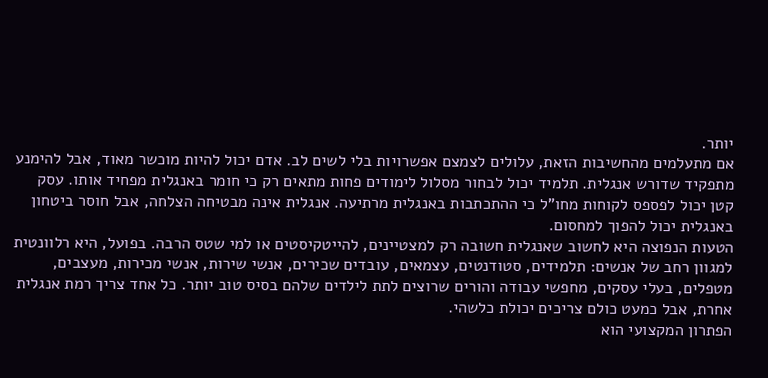יותר.
אם מתעלמים מהחשיבות הזאת, עלולים לצמצם אפשרויות בלי לשים לב. אדם יכול להיות מוכשר מאוד, אבל להימנע מתפקיד שדורש אנגלית. תלמיד יכול לבחור מסלול לימודים פחות מתאים רק כי חומר באנגלית מפחיד אותו. עסק קטן יכול לפספס לקוחות מחו"ל כי ההתכתבות באנגלית מרתיעה. אנגלית אינה מבטיחה הצלחה, אבל חוסר ביטחון באנגלית יכול להפוך למחסום.
הטעות הנפוצה היא לחשוב שאנגלית חשובה רק למצטיינים, להייטקיסטים או למי שטס הרבה. בפועל, היא רלוונטית למגוון רחב של אנשים: תלמידים, סטודנטים, עצמאים, עובדים שכירים, אנשי שירות, אנשי מכירות, מעצבים, מטפלים, בעלי עסקים, מחפשי עבודה והורים שרוצים לתת לילדים שלהם בסיס טוב יותר. כל אחד צריך רמת אנגלית אחרת, אבל כמעט כולם צריכים יכולת כלשהי.
הפתרון המקצועי הוא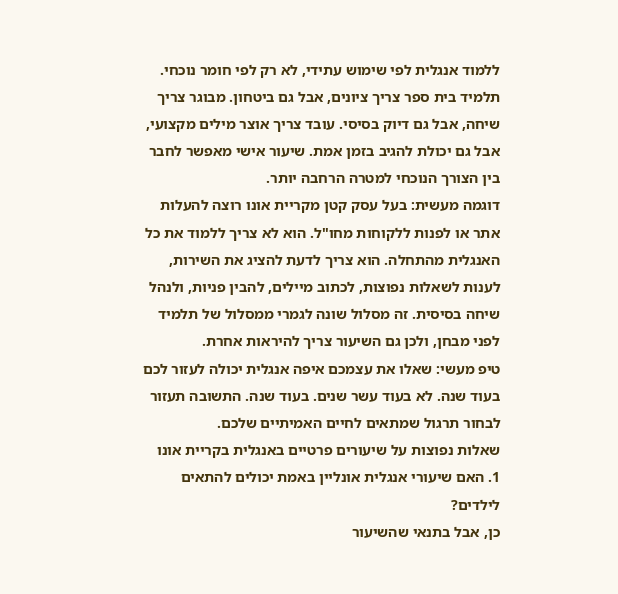ללמוד אנגלית לפי שימוש עתידי, לא רק לפי חומר נוכחי. תלמיד בית ספר צריך ציונים, אבל גם ביטחון. מבוגר צריך שיחה, אבל גם דיוק בסיסי. עובד צריך אוצר מילים מקצועי, אבל גם יכולת להגיב בזמן אמת. שיעור אישי מאפשר לחבר בין הצורך הנוכחי למטרה הרחבה יותר.
דוגמה מעשית: בעל עסק קטן מקריית אונו רוצה להעלות אתר או לפנות ללקוחות מחו"ל. הוא לא צריך ללמוד את כל האנגלית מהתחלה. הוא צריך לדעת להציג את השירות, לענות לשאלות נפוצות, לכתוב מיילים, להבין פניות, ולנהל שיחה בסיסית. זה מסלול שונה לגמרי ממסלול של תלמיד לפני מבחן, ולכן גם השיעור צריך להיראות אחרת.
טיפ מעשי: שאלו את עצמכם איפה אנגלית יכולה לעזור לכם בעוד שנה. לא בעוד עשר שנים. בעוד שנה. התשובה תעזור לבחור תרגול שמתאים לחיים האמיתיים שלכם.
שאלות נפוצות על שיעורים פרטיים באנגלית בקריית אונו
1. האם שיעורי אנגלית אונליין באמת יכולים להתאים לילדים?
כן, אבל בתנאי שהשיעור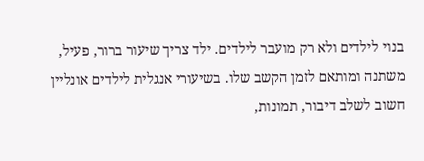בנוי לילדים ולא רק מועבר לילדים. ילד צריך שיעור ברור, פעיל, משתנה ומותאם לזמן הקשב שלו. בשיעורי אנגלית לילדים אונליין חשוב לשלב דיבור, תמונות,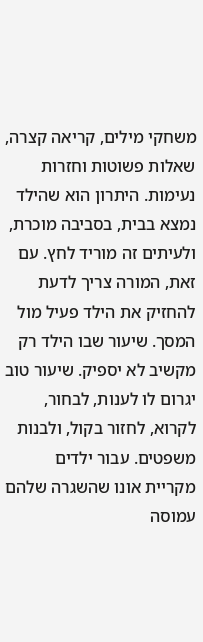משחקי מילים, קריאה קצרה, שאלות פשוטות וחזרות נעימות. היתרון הוא שהילד נמצא בבית, בסביבה מוכרת, ולעיתים זה מוריד לחץ. עם זאת, המורה צריך לדעת להחזיק את הילד פעיל מול המסך. שיעור שבו הילד רק מקשיב לא יספיק. שיעור טוב יגרום לו לענות, לבחור, לקרוא, לחזור בקול, ולבנות משפטים. עבור ילדים מקריית אונו שהשגרה שלהם עמוסה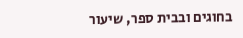בחוגים ובבית ספר, שיעור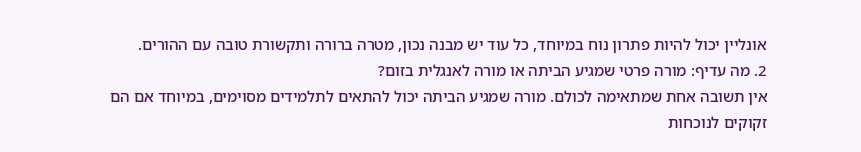אונליין יכול להיות פתרון נוח במיוחד, כל עוד יש מבנה נכון, מטרה ברורה ותקשורת טובה עם ההורים.
2. מה עדיף: מורה פרטי שמגיע הביתה או מורה לאנגלית בזום?
אין תשובה אחת שמתאימה לכולם. מורה שמגיע הביתה יכול להתאים לתלמידים מסוימים, במיוחד אם הם זקוקים לנוכחות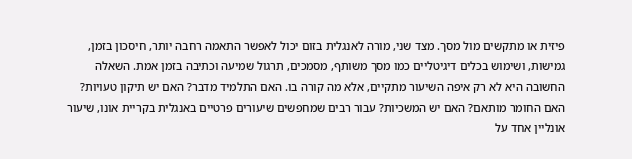פיזית או מתקשים מול מסך. מצד שני, מורה לאנגלית בזום יכול לאפשר התאמה רחבה יותר, חיסכון בזמן, גמישות, ושימוש בכלים דיגיטליים כמו מסך משותף, מסמכים, תרגול שמיעה וכתיבה בזמן אמת. השאלה החשובה היא לא רק איפה השיעור מתקיים, אלא מה קורה בו. האם התלמיד מדבר? האם יש תיקון טעויות? האם החומר מותאם? האם יש המשכיות? עבור רבים שמחפשים שיעורים פרטיים באנגלית בקריית אונו, שיעור אונליין אחד על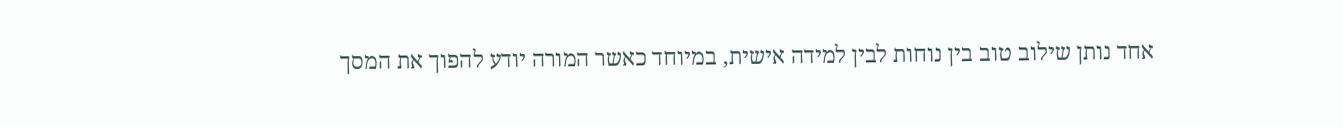אחד נותן שילוב טוב בין נוחות לבין למידה אישית, במיוחד כאשר המורה יודע להפוך את המסך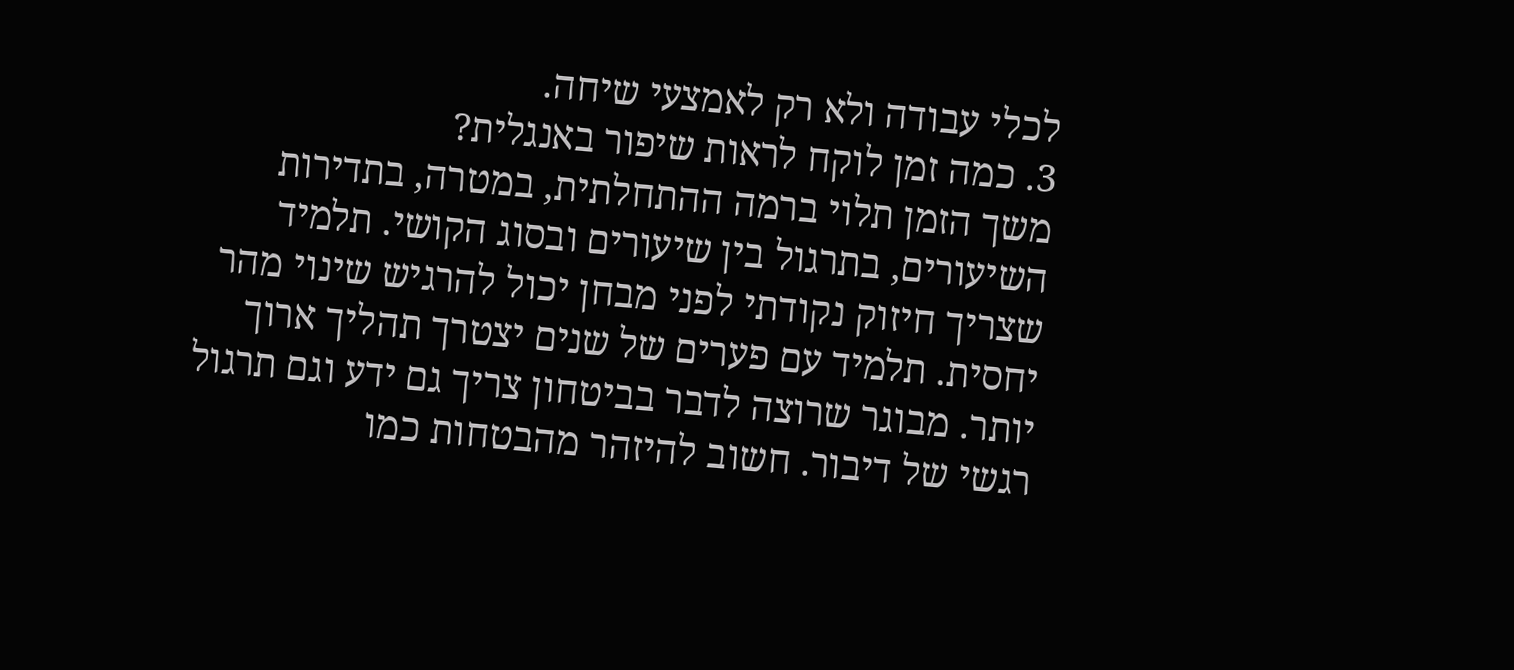לכלי עבודה ולא רק לאמצעי שיחה.
3. כמה זמן לוקח לראות שיפור באנגלית?
משך הזמן תלוי ברמה ההתחלתית, במטרה, בתדירות השיעורים, בתרגול בין שיעורים ובסוג הקושי. תלמיד שצריך חיזוק נקודתי לפני מבחן יכול להרגיש שינוי מהר יחסית. תלמיד עם פערים של שנים יצטרך תהליך ארוך יותר. מבוגר שרוצה לדבר בביטחון צריך גם ידע וגם תרגול רגשי של דיבור. חשוב להיזהר מהבטחות כמו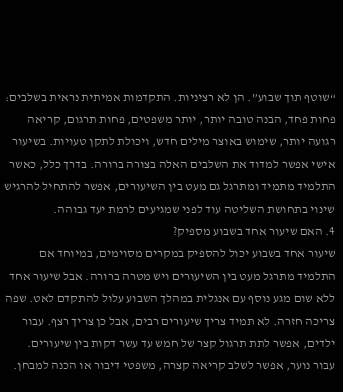“שוטף תוך שבוע”. הן לא רציניות. התקדמות אמיתית נראית בשלבים: פחות פחד, הבנה טובה יותר, יותר משפטים, פחות תרגום, קריאה רגועה יותר, שימוש באוצר מילים חדש, ויכולת לתקן טעויות. בשיעור אישי אפשר למדוד את השלבים האלה בצורה ברורה. בדרך כלל, כאשר התלמיד מתמיד ומתרגל גם מעט בין השיעורים, אפשר להתחיל להרגיש שינוי בתחושת השליטה עוד לפני שמגיעים לרמת יעד גבוהה.
4. האם שיעור אחד בשבוע מספיק?
שיעור אחד בשבוע יכול להספיק במקרים מסוימים, במיוחד אם התלמיד מתרגל מעט בין השיעורים ויש מטרה ברורה. אבל שיעור אחד ללא שום מגע נוסף עם אנגלית במהלך השבוע עלול להתקדם לאט. שפה צריכה חזרה. לא תמיד צריך שיעורים רבים, אבל כן צריך רצף. עבור ילדים, אפשר לתת תרגול קצר של חמש עד עשר דקות בין שיעורים. עבור נוער, אפשר לשלב קריאה קצרה, משפטי דיבור או הכנה למבחן.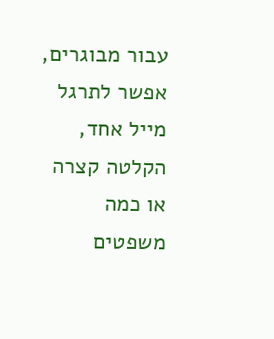עבור מבוגרים, אפשר לתרגל מייל אחד, הקלטה קצרה או כמה משפטים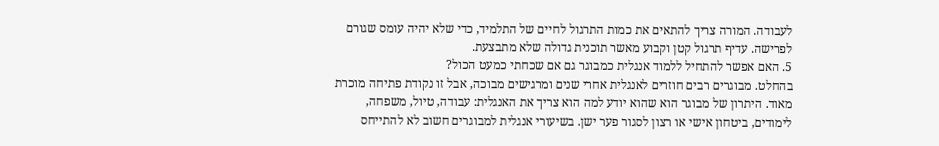לעבודה. המורה צריך להתאים את כמות התרגול לחיים של התלמיד, כדי שלא יהיה עומס שגורם לפרישה. עדיף תרגול קטן וקבוע מאשר תוכנית גדולה שלא מתבצעת.
5. האם אפשר להתחיל ללמוד אנגלית כמבוגר גם אם שכחתי כמעט הכול?
בהחלט. מבוגרים רבים חוזרים לאנגלית אחרי שנים ומרגישים מבוכה, אבל זו נקודת פתיחה מוכרת מאוד. היתרון של מבוגר הוא שהוא יודע למה הוא צריך את האנגלית: עבודה, טיול, משפחה, לימודים, ביטחון אישי או רצון לסגור פער ישן. בשיעורי אנגלית למבוגרים חשוב לא להתייחס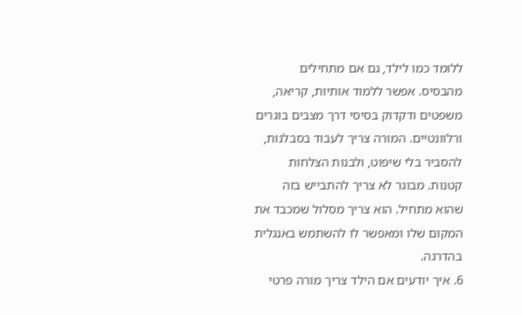ללומד כמו לילד, גם אם מתחילים מהבסיס. אפשר ללמוד אותיות, קריאה, משפטים ודקדוק בסיסי דרך מצבים בוגרים ורלוונטיים. המורה צריך לעבוד בסבלנות, להסביר בלי שיפוט, ולבנות הצלחות קטנות. מבוגר לא צריך להתבייש בזה שהוא מתחיל. הוא צריך מסלול שמכבד את המקום שלו ומאפשר לו להשתמש באנגלית בהדרגה.
6. איך יודעים אם הילד צריך מורה פרטי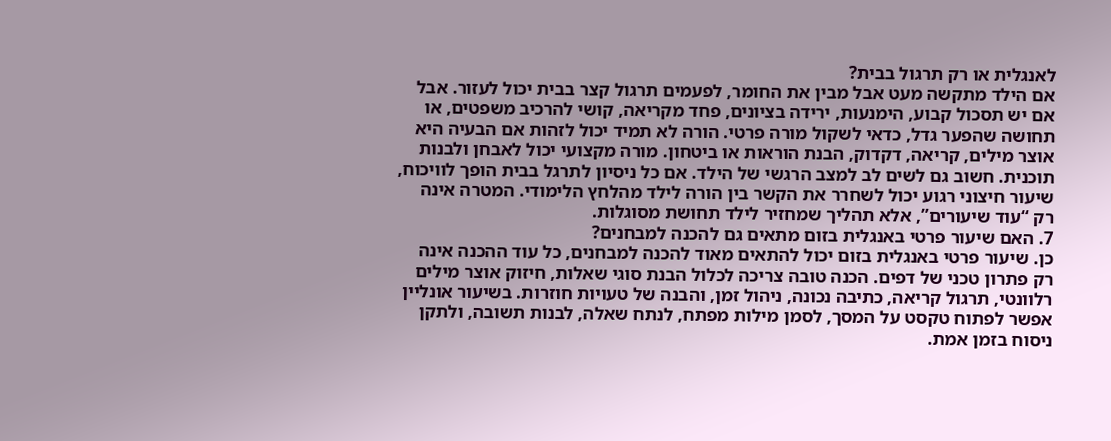לאנגלית או רק תרגול בבית?
אם הילד מתקשה מעט אבל מבין את החומר, לפעמים תרגול קצר בבית יכול לעזור. אבל אם יש תסכול קבוע, הימנעות, ירידה בציונים, פחד מקריאה, קושי להרכיב משפטים, או תחושה שהפער גדל, כדאי לשקול מורה פרטי. הורה לא תמיד יכול לזהות אם הבעיה היא אוצר מילים, קריאה, דקדוק, הבנת הוראות או ביטחון. מורה מקצועי יכול לאבחן ולבנות תוכנית. חשוב גם לשים לב למצב הרגשי של הילד. אם כל ניסיון לתרגל בבית הופך לוויכוח, שיעור חיצוני רגוע יכול לשחרר את הקשר בין הורה לילד מהלחץ הלימודי. המטרה אינה רק “עוד שיעורים”, אלא תהליך שמחזיר לילד תחושת מסוגלות.
7. האם שיעור פרטי באנגלית בזום מתאים גם להכנה למבחנים?
כן. שיעור פרטי באנגלית בזום יכול להתאים מאוד להכנה למבחנים, כל עוד ההכנה אינה רק פתרון טכני של דפים. הכנה טובה צריכה לכלול הבנת סוגי שאלות, חיזוק אוצר מילים רלוונטי, תרגול קריאה, כתיבה נכונה, ניהול זמן, והבנה של טעויות חוזרות. בשיעור אונליין אפשר לפתוח טקסט על המסך, לסמן מילות מפתח, לנתח שאלה, לבנות תשובה, ולתקן ניסוח בזמן אמת.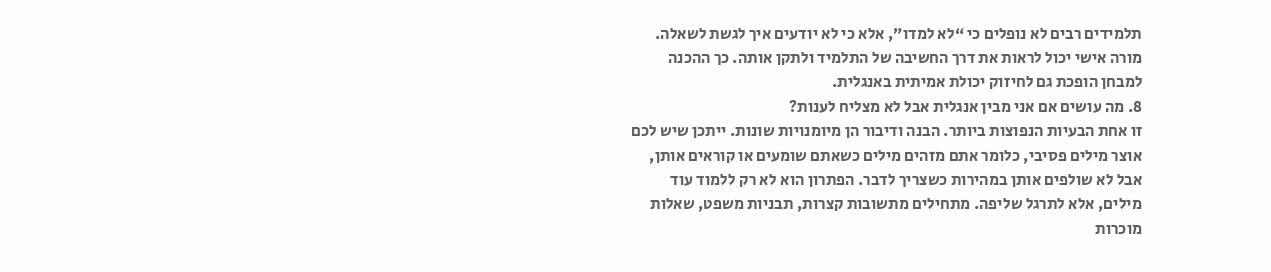תלמידים רבים לא נופלים כי “לא למדו”, אלא כי לא יודעים איך לגשת לשאלה. מורה אישי יכול לראות את דרך החשיבה של התלמיד ולתקן אותה. כך ההכנה למבחן הופכת גם לחיזוק יכולת אמיתית באנגלית.
8. מה עושים אם אני מבין אנגלית אבל לא מצליח לענות?
זו אחת הבעיות הנפוצות ביותר. הבנה ודיבור הן מיומנויות שונות. ייתכן שיש לכם אוצר מילים פסיבי, כלומר אתם מזהים מילים כשאתם שומעים או קוראים אותן, אבל לא שולפים אותן במהירות כשצריך לדבר. הפתרון הוא לא רק ללמוד עוד מילים, אלא לתרגל שליפה. מתחילים מתשובות קצרות, תבניות משפט, שאלות מוכרות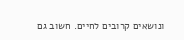ונושאים קרובים לחיים. חשוב גם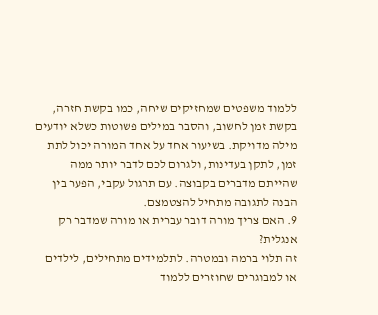ללמוד משפטים שמחזיקים שיחה, כמו בקשת חזרה, בקשת זמן לחשוב, והסבר במילים פשוטות כשלא יודעים מילה מדויקת. בשיעור אחד על אחד המורה יכול לתת זמן, לתקן בעדינות, ולגרום לכם לדבר יותר ממה שהייתם מדברים בקבוצה. עם תרגול עקבי, הפער בין הבנה לתגובה מתחיל להצטמצם.
9. האם צריך מורה דובר עברית או מורה שמדבר רק אנגלית?
זה תלוי ברמה ובמטרה. לתלמידים מתחילים, לילדים או למבוגרים שחוזרים ללמוד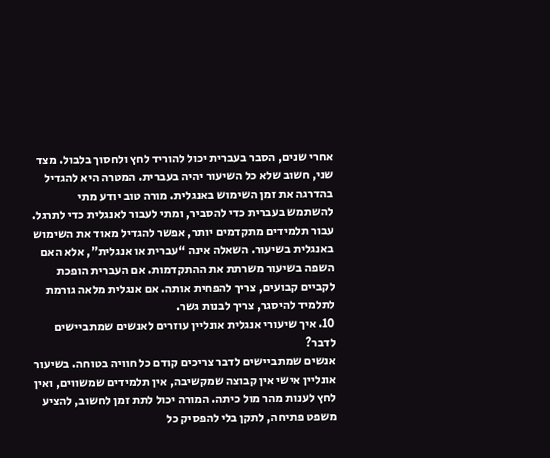אחרי שנים, הסבר בעברית יכול להוריד לחץ ולחסוך בלבול. מצד שני, חשוב שלא כל השיעור יהיה בעברית. המטרה היא להגדיל בהדרגה את זמן השימוש באנגלית. מורה טוב יודע מתי להשתמש בעברית כדי להסביר, ומתי לעבור לאנגלית כדי לתרגל. עבור תלמידים מתקדמים יותר, אפשר להגדיל מאוד את השימוש באנגלית בשיעור. השאלה אינה “עברית או אנגלית”, אלא האם השפה בשיעור משרתת את ההתקדמות. אם העברית הופכת לקביים קבועים, צריך להפחית אותה. אם אנגלית מלאה גורמת לתלמיד להיסגר, צריך לבנות גשר.
10. איך שיעורי אנגלית אונליין עוזרים לאנשים שמתביישים לדבר?
אנשים שמתביישים לדבר צריכים קודם כל חוויה בטוחה. בשיעור אונליין אישי אין קבוצה שמקשיבה, אין תלמידים שמשווים, ואין לחץ לענות מהר מול כיתה. המורה יכול לתת זמן לחשוב, להציע משפט פתיחה, לתקן בלי להפסיק כל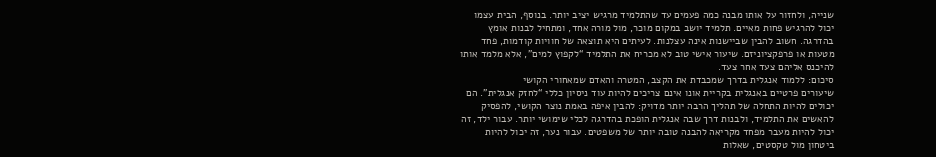שנייה, ולחזור על אותו מבנה כמה פעמים עד שהתלמיד מרגיש יציב יותר. בנוסף, הבית עצמו יכול להרגיש פחות מאיים. תלמיד יושב במקום מוכר, מול מורה אחד, ומתחיל לבנות אומץ בהדרגה. חשוב להבין שביישנות אינה עצלנות. לעיתים היא תוצאה של חוויות קודמות, פחד מטעות או פרפקציוניזם. שיעור אישי טוב לא מכריח את התלמיד “לקפוץ למים”, אלא מלמד אותו להיכנס אליהם צעד אחר צעד.
סיכום: ללמוד אנגלית בדרך שמכבדת את הקצב, המטרה והאדם שמאחורי הקושי
שיעורים פרטיים באנגלית בקריית אונו אינם צריכים להיות עוד ניסיון כללי “לחזק אנגלית”. הם יכולים להיות התחלה של תהליך הרבה יותר מדויק: להבין איפה באמת נוצר הקושי, להפסיק להאשים את התלמיד, ולבנות דרך שבה אנגלית הופכת בהדרגה לכלי שימושי יותר. עבור ילד, זה יכול להיות מעבר מפחד מקריאה להבנה טובה יותר של משפטים. עבור נער, זה יכול להיות ביטחון מול טקסטים, שאלות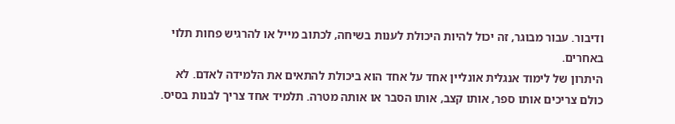ודיבור. עבור מבוגר, זה יכול להיות היכולת לענות בשיחה, לכתוב מייל או להרגיש פחות תלוי באחרים.
היתרון של לימוד אנגלית אונליין אחד על אחד הוא ביכולת להתאים את הלמידה לאדם. לא כולם צריכים אותו ספר, אותו קצב, אותו הסבר או אותה מטרה. תלמיד אחד צריך לבנות בסיס.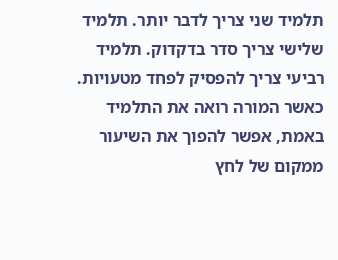תלמיד שני צריך לדבר יותר. תלמיד שלישי צריך סדר בדקדוק. תלמיד רביעי צריך להפסיק לפחד מטעויות. כאשר המורה רואה את התלמיד באמת, אפשר להפוך את השיעור ממקום של לחץ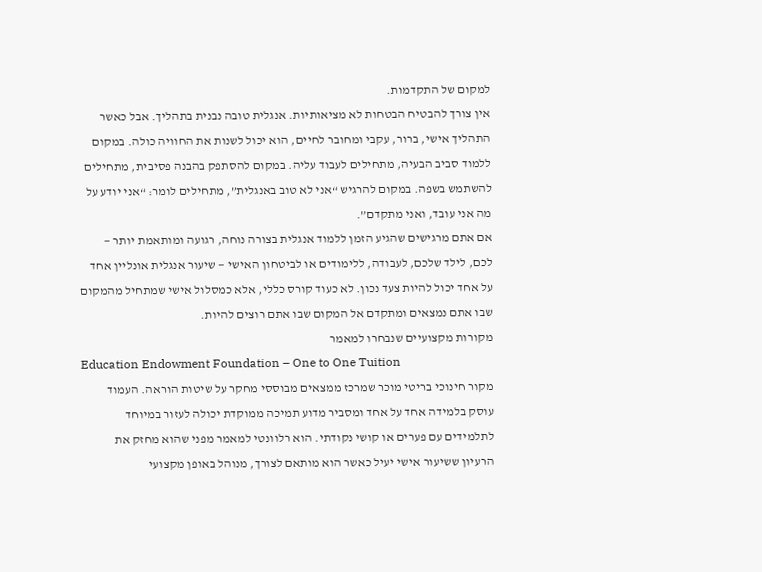למקום של התקדמות.
אין צורך להבטיח הבטחות לא מציאותיות. אנגלית טובה נבנית בתהליך. אבל כאשר התהליך אישי, ברור, עקבי ומחובר לחיים, הוא יכול לשנות את החוויה כולה. במקום ללמוד סביב הבעיה, מתחילים לעבוד עליה. במקום להסתפק בהבנה פסיבית, מתחילים להשתמש בשפה. במקום להרגיש “אני לא טוב באנגלית”, מתחילים לומר: “אני יודע על מה אני עובד, ואני מתקדם”.
אם אתם מרגישים שהגיע הזמן ללמוד אנגלית בצורה נוחה, רגועה ומותאמת יותר — לכם, לילד שלכם, לעבודה, ללימודים או לביטחון האישי — שיעור אנגלית אונליין אחד על אחד יכול להיות צעד נכון. לא כעוד קורס כללי, אלא כמסלול אישי שמתחיל מהמקום שבו אתם נמצאים ומתקדם אל המקום שבו אתם רוצים להיות.
מקורות מקצועיים שנבחרו למאמר
Education Endowment Foundation – One to One Tuition
מקור חינוכי בריטי מוכר שמרכז ממצאים מבוססי מחקר על שיטות הוראה. העמוד עוסק בלמידה אחד על אחד ומסביר מדוע תמיכה ממוקדת יכולה לעזור במיוחד לתלמידים עם פערים או קושי נקודתי. הוא רלוונטי למאמר מפני שהוא מחזק את הרעיון ששיעור אישי יעיל כאשר הוא מותאם לצורך, מנוהל באופן מקצועי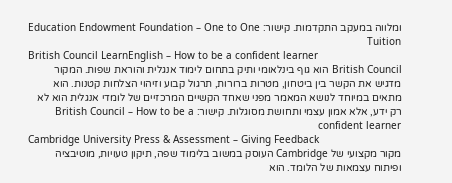ומלווה במעקב התקדמות. קישור: Education Endowment Foundation – One to One Tuition
British Council LearnEnglish – How to be a confident learner
British Council הוא גוף בינלאומי ותיק בתחום לימוד אנגלית והוראת שפות. המקור מדגיש את הקשר בין ביטחון, מטרות ברורות, תרגול קבוע וזיהוי הצלחות קטנות. הוא מתאים במיוחד לנושא המאמר מפני שאחד הקשיים המרכזיים של לומדי אנגלית הוא לא רק ידע, אלא אמון עצמי ותחושת מסוגלות. קישור: British Council – How to be a confident learner
Cambridge University Press & Assessment – Giving Feedback
מקור מקצועי של Cambridge העוסק במשוב בלימוד שפה, תיקון טעויות, מוטיבציה ופיתוח עצמאות של הלומד. הוא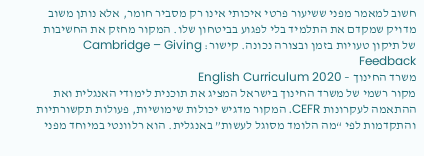חשוב למאמר מפני ששיעור פרטי איכותי אינו רק מסביר חומר, אלא נותן משוב מדויק שמקדם את התלמיד בלי לפגוע בביטחון שלו. המקור מחזק את החשיבות של תיקון טעויות בזמן ובצורה נכונה. קישור: Cambridge – Giving Feedback
משרד החינוך – English Curriculum 2020
מקור רשמי של משרד החינוך בישראל המציג את תוכנית לימודי האנגלית ואת ההתאמה לעקרונות CEFR. המקור מדגיש יכולות שימושיות, פעולות תקשורתיות והתקדמות לפי “מה הלומד מסוגל לעשות” באנגלית. הוא רלוונטי במיוחד מפני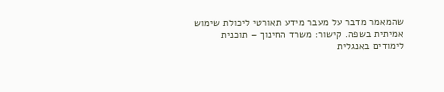שהמאמר מדבר על מעבר מידע תאורטי ליכולת שימוש אמיתית בשפה. קישור: משרד החינוך – תוכנית לימודים באנגלית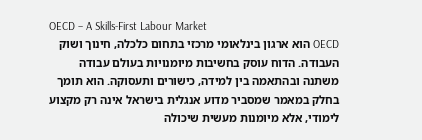OECD – A Skills-First Labour Market
OECD הוא ארגון בינלאומי מרכזי בתחום כלכלה, חינוך ושוק העבודה. הדוח עוסק בחשיבות מיומנויות בעולם עבודה משתנה ובהתאמה בין למידה, כישורים ותעסוקה. הוא תומך בחלק במאמר שמסביר מדוע אנגלית בישראל אינה רק מקצוע לימודי, אלא מיומנות מעשית שיכולה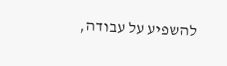להשפיע על עבודה,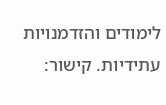לימודים והזדמנויות עתידיות. קישור: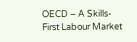OECD – A Skills-First Labour Market